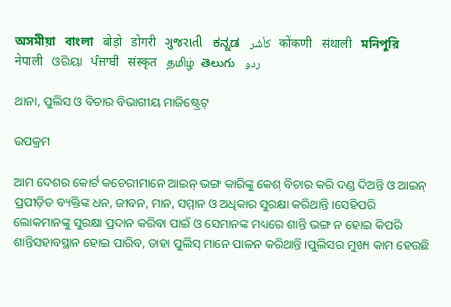অসমীয়া   বাংলা   बोड़ो   डोगरी   ગુજરાતી   ಕನ್ನಡ   كأشُر   कोंकणी   संथाली   মনিপুরি   नेपाली   ଓରିୟା   ਪੰਜਾਬੀ   संस्कृत   தமிழ்  తెలుగు   ردو

ଥାନା, ପୁଲିସ ଓ ବିଚାର ବିଭାଗୀୟ ମାଜିଷ୍ଟ୍ରେଟ୍

ଉପକ୍ରମ

ଆମ ଦେଶର କୋର୍ଟ କଚେରୀମାନେ ଆଇନ୍ ଭଙ୍ଗ କାରିଙ୍କୁ କେଶ୍ ବିଚାର କରି ଦଣ୍ଡ ଦିଅନ୍ତି ଓ ଆଇନ୍ ପ୍ରପୀଡ଼ିତ ବ୍ୟକ୍ତିଙ୍କ ଧନ, ଜୀବନ, ମାନ, ସମ୍ମାନ ଓ ଅଧିକାର ସୁରକ୍ଷା କରିଥାନ୍ତି ।ସେହିପରି ଲୋକମାନଙ୍କୁ ସୁରକ୍ଷା ପ୍ରଦାନ କରିବା ପାଇଁ ଓ ସେମାନଙ୍କ ମଧ୍ୟରେ ଶାନ୍ତି ଭଙ୍ଗ ନ ହୋଇ କିପରି ଶାନ୍ତିସହାବସ୍ଥାନ ହୋଇ ପାରିବ, ତାହା ପୁଲିସ୍ ମାନେ ପାଳନ କରିଥାନ୍ତି ।ପୁଲିସର ମୁଖ୍ୟ କାମ ହେଉଛି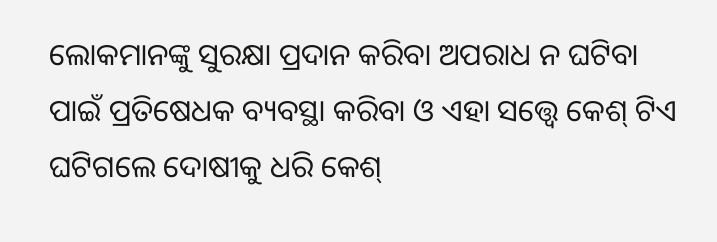ଲୋକମାନଙ୍କୁ ସୁରକ୍ଷା ପ୍ରଦାନ କରିବା ଅପରାଧ ନ ଘଟିବା ପାଇଁ ପ୍ରତିଷେଧକ ବ୍ୟବସ୍ଥା କରିବା ଓ ଏହା ସତ୍ତ୍ୱେ କେଶ୍ ଟିଏ ଘଟିଗଲେ ଦୋଷୀକୁ ଧରି କେଶ୍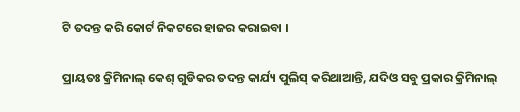ଟି ତଦନ୍ତ କରି କୋର୍ଟ ନିକଟରେ ହାଜର କରାଇବା ।

ପ୍ରାୟତଃ କ୍ରିମିନାଲ୍ କେଶ୍ ଗୁଡିକର ତଦନ୍ତ କାର୍ଯ୍ୟ ପୁଲିସ୍ କରିଥାଆନ୍ତି, ଯଦିଓ ସବୁ ପ୍ରକାର କ୍ରିମିନାଲ୍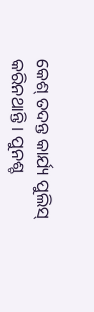କେଶ୍ ତଦନ୍ତ କାର୍ଯ୍ୟ ପୁଲିସ୍ କରିନଥାନ୍ତି । ପୁନଶ୍ଚ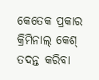କେତେକ ପ୍ରକାର କ୍ରିମିନାଲ୍ କେଶ୍ ତଦନ୍ତ କରିବା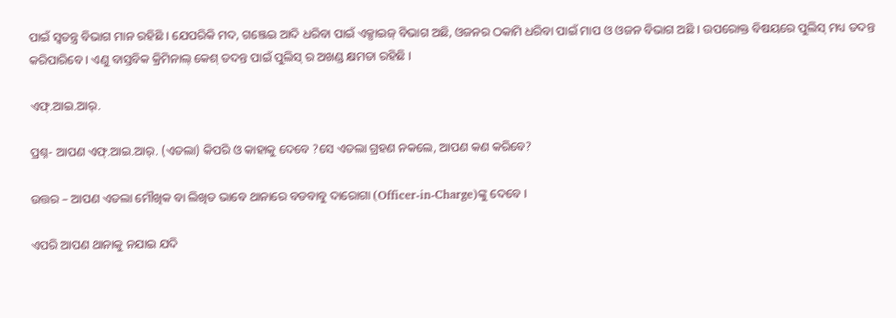ପାଇଁ ସ୍ଵତନ୍ତ୍ର ବିଭାଗ ମାନ ରହିଛି । ଯେପରିକି ମଦ, ଗଞ୍ଜେଇ ଆଦି ଧରିବା ପାଇଁ ଏକ୍ସାଇଜ୍ ବିଭାଗ ଅଛି, ଓଜନର ଠକାମି ଧରିବା ପାଇଁ ମାପ ଓ ଓଜନ ବିଭାଗ ଅଛି । ଉପରୋକ୍ତ ବିଷୟରେ ପୁଲିସ୍ ମଧ୍ୟ ତଦନ୍ତ କରିପାରିବେ । ଏଣୁ ବାସ୍ତବିକ କ୍ରିମିନାଲ୍ କେଶ୍ ତଦନ୍ତ ପାଇଁ ପୁଲିସ୍ ର ଅଖଣ୍ଡ କ୍ଷମତା ରହିଛି ।

ଏଫ୍.ଆଇ.ଆର୍.

ପ୍ରଶ୍ନ- ଆପଣ ଏଫ୍.ଆଇ.ଆର୍. (ଏତଲା) କିପରି ଓ କାହାକୁ ଦେବେ ?ସେ ଏତଲା ଗ୍ରହଣ ନକଲେ, ଆପଣ କଣ କରିବେ?

ଉତ୍ତର – ଆପଣ ଏତଲା ମୌଖିକ ବା ଲିଖିତ ଭାବେ ଥାନାରେ ବଡବାବୁ ଦାରୋଗା (Officer-in-Charge)ଙ୍କୁ ଦେବେ ।

ଏପରି ଆପଣ ଥାନାକୁ ନଯାଇ ଯଦି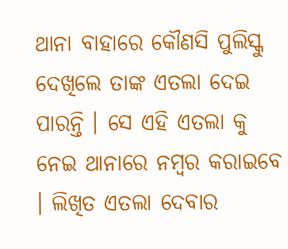ଥାନା ବାହାରେ କୌଣସି ପୁଲିସ୍କୁ ଦେଖିଲେ ତାଙ୍କ ଏତଲା ଦେଇ ପାରନ୍ତି । ସେ ଏହି ଏତଲା କୁ ନେଇ ଥାନାରେ ନମ୍ବର କରାଇବେ । ଲିଖିତ ଏତଲା ଦେବାର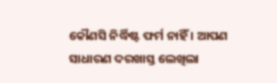କୌଣସି ନିର୍ଦ୍ଧିଷ୍ଟ ଫର୍ମ ନାହିଁ । ଆପଣ ସାଧାରଣ ଦରଖାସ୍ତ ଲେଖିଲା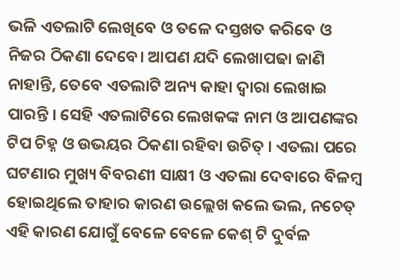ଭଳି ଏତଲାଟି ଲେଖିବେ ଓ ତଳେ ଦସ୍ତଖତ କରିବେ ଓ ନିଜର ଠିକଣା ଦେବେ। ଆପଣ ଯଦି ଲେଖାପଢା ଜାଣି ନାହାନ୍ତି, ତେବେ ଏତଲାଟି ଅନ୍ୟ କାହା ଦ୍ଵାରା ଲେଖାଇ ପାରନ୍ତି । ସେହି ଏତଲାଟିରେ ଲେଖକଙ୍କ ନାମ ଓ ଆପଣଙ୍କର ଟିପ ଚିହ୍ନ ଓ ଉଭୟର ଠିକଣା ରହିବା ଉଚିତ୍ । ଏତଲା ପରେ ଘଟଣାର ମୁଖ୍ୟ ବିବରଣୀ ସାକ୍ଷୀ ଓ ଏତଲା ଦେବାରେ ବିଳମ୍ବ ହୋଇଥିଲେ ତାହାର କାରଣ ଉଲ୍ଲେଖ କଲେ ଭଲ, ନଚେତ୍ ଏହି କାରଣ ଯୋଗୁଁ ବେଳେ ବେଳେ କେଶ୍ ଟି ଦୁର୍ବଳ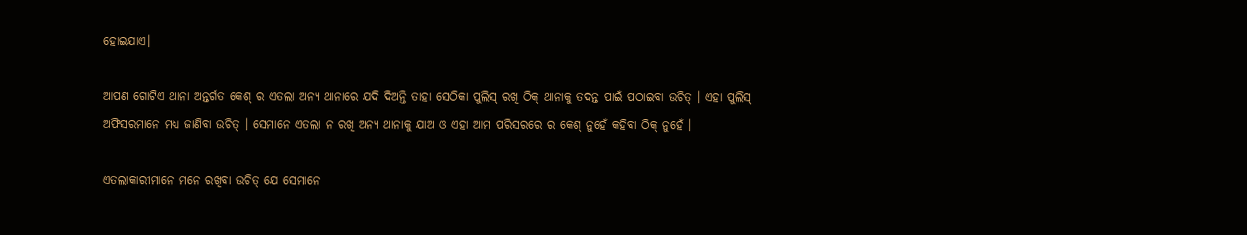ହୋଇଯାଏ।

ଆପଣ ଗୋଟିଏ ଥାନା ଅନ୍ତର୍ଗତ କେଶ୍ ର ଏତଲା ଅନ୍ୟ ଥାନାରେ ଯଦି ଦିଅନ୍ତି ତାହା ସେଠିକା ପୁଲିସ୍ ରଖି ଠିକ୍ ଥାନାକୁ ତଦନ୍ତ ପାଇଁ ପଠାଇବା ଉଚିତ୍ । ଏହା ପୁଲିସ୍ ଅଫିସରମାନେ ମଧ୍ୟ ଜାଣିବା ଉଚିତ୍ । ସେମାନେ ଏତଲା ନ ରଖି ଅନ୍ୟ ଥାନାକୁ ଯାଅ ଓ ଏହା ଆମ ପରିସରରେ ର କେଶ୍ ନୁହେଁ କହିବା ଠିକ୍ ନୁହେଁ ।

ଏତଲାକାରୀମାନେ ମନେ ରଖିବା ଉଚିତ୍ ଯେ ସେମାନେ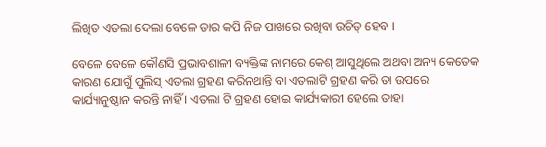ଲିଖିତ ଏତଲା ଦେଲା ବେଳେ ତାର କପି ନିଜ ପାଖରେ ରଖିବା ଉଚିତ୍ ହେବ ।

ବେଳେ ବେଳେ କୌଣସି ପ୍ରଭାବଶାଳୀ ବ୍ୟକ୍ତିଙ୍କ ନାମରେ କେଶ୍ ଆସୁଥିଲେ ଅଥବା ଅନ୍ୟ କେତେକ କାରଣ ଯୋଗୁଁ ପୁଲିସ୍ ଏତଲା ଗ୍ରହଣ କରିନଥାନ୍ତି ବା ଏତଲାଟି ଗ୍ରହଣ କରି ତା ଉପରେ କାର୍ଯ୍ୟାନୁଷ୍ଠାନ କରନ୍ତି ନାହିଁ । ଏତଲା ଟି ଗ୍ରହଣ ହୋଇ କାର୍ଯ୍ୟକାରୀ ହେଲେ ତାହା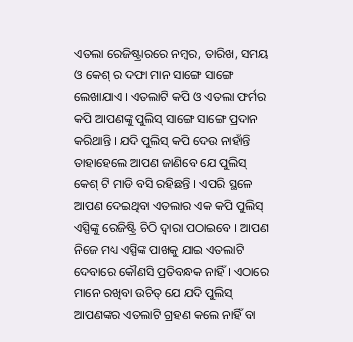ଏତଲା ରେଜିଷ୍ଟ୍ରାରରେ ନମ୍ବର, ତାରିଖ, ସମୟ ଓ କେଶ୍ ର ଦଫା ମାନ ସାଙ୍ଗେ ସାଙ୍ଗେ ଲେଖାଯାଏ । ଏତଲାଟି କପି ଓ ଏତଲା ଫର୍ମର କପି ଆପଣଙ୍କୁ ପୁଲିସ୍ ସାଙ୍ଗେ ସାଙ୍ଗେ ପ୍ରଦାନ କରିଥାନ୍ତି । ଯଦି ପୁଲିସ୍ କପି ଦେଉ ନାହାଁନ୍ତି ତାହାହେଲେ ଆପଣ ଜାଣିବେ ଯେ ପୁଲିସ୍ କେଶ୍ ଟି ମାଡି ବସି ରହିଛନ୍ତି । ଏପରି ସ୍ଥଳେ ଆପଣ ଦେଇଥିବା ଏତଲାର ଏକ କପି ପୁଲିସ୍ ଏସ୍ପିଙ୍କୁ ରେଜିଷ୍ଟ୍ରି ଚିଠି ଦ୍ଵାରା ପଠାଇବେ । ଆପଣ ନିଜେ ମଧ୍ୟ ଏସ୍ପିଙ୍କ ପାଖକୁ ଯାଇ ଏତଲାଟି ଦେବାରେ କୌଣସି ପ୍ରତିବନ୍ଧକ ନାହିଁ । ଏଠାରେ ମାନେ ରଖିବା ଉଚିତ୍ ଯେ ଯଦି ପୁଲିସ୍ ଆପଣଙ୍କର ଏତଲାଟି ଗ୍ରହଣ କଲେ ନାହିଁ ବା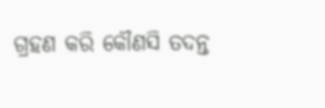ଗ୍ରହଣ କରି କୌଣସି ତଦନ୍ତ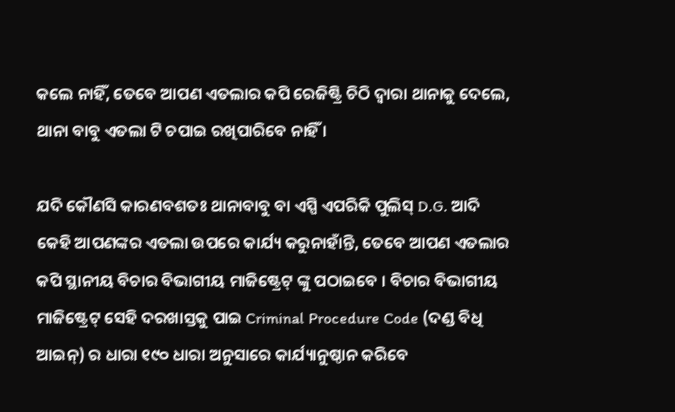କଲେ ନାହିଁ, ତେବେ ଆପଣ ଏତଲାର କପି ରେଜିଷ୍ଟ୍ରି ଚିଠି ଦ୍ଵାରା ଥାନାକୁ ଦେଲେ, ଥାନା ବାବୁ ଏତଲା ଟି ଚପାଇ ରଖିପାରିବେ ନାହିଁ ।

ଯଦି କୌଣସି କାରଣବଶତଃ ଥାନାବାବୁ ବା ଏସ୍ପି ଏପରିକି ପୁଲିସ୍ D.G. ଆଦି କେହି ଆପଣଙ୍କର ଏତଲା ଉପରେ କାର୍ଯ୍ୟ କରୁନାହାଁନ୍ତି, ତେବେ ଆପଣ ଏତଲାର କପି ସ୍ଥାନୀୟ ବିଚାର ବିଭାଗୀୟ ମାଜିଷ୍ଟ୍ରେଟ୍ ଙ୍କୁ ପଠାଇବେ । ବିଚାର ବିଭାଗୀୟ ମାଜିଷ୍ଟ୍ରେଟ୍ ସେହି ଦରଖାସ୍ତକୁ ପାଇ Criminal Procedure Code (ଦଣ୍ଡ ବିଧି ଆଇନ୍) ର ଧାରା ୧୯୦ ଧାରା ଅନୁସାରେ କାର୍ଯ୍ୟାନୁଷ୍ଠାନ କରିବେ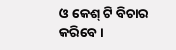ଓ କେଶ୍ ଟି ବିଚାର କରିବେ ।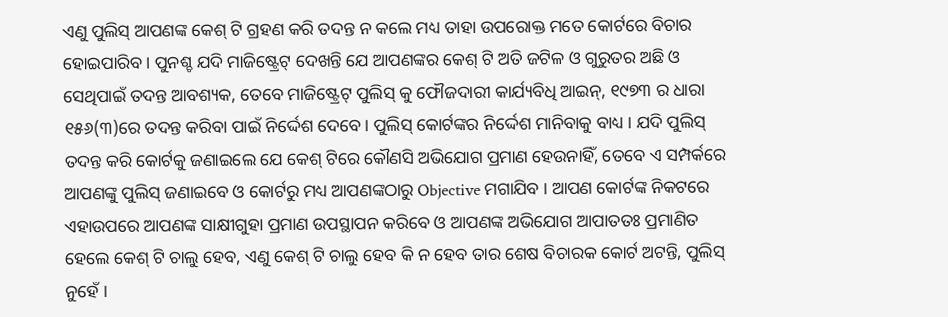ଏଣୁ ପୁଲିସ୍ ଆପଣଙ୍କ କେଶ୍ ଟି ଗ୍ରହଣ କରି ତଦନ୍ତ ନ କଲେ ମଧ୍ୟ ତାହା ଉପରୋକ୍ତ ମତେ କୋର୍ଟରେ ବିଚାର ହୋଇପାରିବ । ପୁନଶ୍ଚ ଯଦି ମାଜିଷ୍ଟ୍ରେଟ୍ ଦେଖନ୍ତି ଯେ ଆପଣଙ୍କର କେଶ୍ ଟି ଅତି ଜଟିଳ ଓ ଗୁରୁତର ଅଛି ଓ ସେଥିପାଇଁ ତଦନ୍ତ ଆବଶ୍ୟକ, ତେବେ ମାଜିଷ୍ଟ୍ରେଟ୍ ପୁଲିସ୍ କୁ ଫୌଜଦାରୀ କାର୍ଯ୍ୟବିଧି ଆଇନ୍, ୧୯୭୩ ର ଧାରା ୧୫୬(୩)ରେ ତଦନ୍ତ କରିବା ପାଇଁ ନିର୍ଦ୍ଦେଶ ଦେବେ । ପୁଲିସ୍ କୋର୍ଟଙ୍କର ନିର୍ଦ୍ଦେଶ ମାନିବାକୁ ବାଧ୍ୟ । ଯଦି ପୁଲିସ୍ ତଦନ୍ତ କରି କୋର୍ଟକୁ ଜଣାଇଲେ ଯେ କେଶ୍ ଟିରେ କୌଣସି ଅଭିଯୋଗ ପ୍ରମାଣ ହେଉନାହିଁ, ତେବେ ଏ ସମ୍ପର୍କରେ ଆପଣଙ୍କୁ ପୁଲିସ୍ ଜଣାଇବେ ଓ କୋର୍ଟରୁ ମଧ୍ୟ ଆପଣଙ୍କଠାରୁ Objective ମଗାଯିବ । ଆପଣ କୋର୍ଟଙ୍କ ନିକଟରେ ଏହାଉପରେ ଆପଣଙ୍କ ସାକ୍ଷୀଗୁହା ପ୍ରମାଣ ଉପସ୍ଥାପନ କରିବେ ଓ ଆପଣଙ୍କ ଅଭିଯୋଗ ଆପାତତଃ ପ୍ରମାଣିତ ହେଲେ କେଶ୍ ଟି ଚାଲୁ ହେବ, ଏଣୁ କେଶ୍ ଟି ଚାଲୁ ହେବ କି ନ ହେବ ତାର ଶେଷ ବିଚାରକ କୋର୍ଟ ଅଟନ୍ତି, ପୁଲିସ୍ ନୁହେଁ ।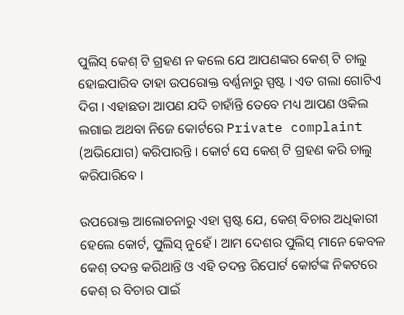ପୁଲିସ୍ କେଶ୍ ଟି ଗ୍ରହଣ ନ କଲେ ଯେ ଆପଣଙ୍କର କେଶ୍ ଟି ଚାଲୁ ହୋଇପାରିବ ତାହା ଉପରୋକ୍ତ ବର୍ଣ୍ଣନାରୁ ସ୍ପଷ୍ଟ । ଏତ ଗଲା ଗୋଟିଏ ଦିଗ । ଏହାଛଡା ଆପଣ ଯଦି ଚାହାଁନ୍ତି ତେବେ ମଧ୍ୟ ଆପଣ ଓକିଲ ଲଗାଇ ଅଥବା ନିଜେ କୋର୍ଟରେ Private complaint (ଅଭିଯୋଗ) କରିପାରନ୍ତି । କୋର୍ଟ ସେ କେଶ୍ ଟି ଗ୍ରହଣ କରି ଚାଲୁ କରିପାରିବେ ।

ଉପରୋକ୍ତ ଆଲୋଚନାରୁ ଏହା ସ୍ପଷ୍ଟ ଯେ, କେଶ୍ ବିଚାର ଅଧିକାରୀ ହେଲେ କୋର୍ଟ, ପୁଲିସ୍ ନୁହେଁ । ଆମ ଦେଶର ପୁଲିସ୍ ମାନେ କେବଳ କେଶ୍ ତଦନ୍ତ କରିଥାନ୍ତି ଓ ଏହି ତଦନ୍ତ ରିପୋର୍ଟ କୋର୍ଟଙ୍କ ନିକଟରେ କେଶ୍ ର ବିଚାର ପାଇଁ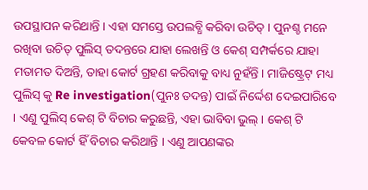ଉପସ୍ଥାପନ କରିଥାନ୍ତି । ଏହା ସମସ୍ତେ ଉପଲବ୍ଧି କରିବା ଉଚିତ୍ । ପୁନଶ୍ଚ ମନେ ରଖିବା ଉଚିତ୍ ପୁଲିସ୍ ତଦନ୍ତରେ ଯାହା ଲେଖନ୍ତି ଓ କେଶ୍ ସମ୍ପର୍କରେ ଯାହା ମତାମତ ଦିଅନ୍ତି, ତାହା କୋର୍ଟ ଗ୍ରହଣ କରିବାକୁ ବାଧ୍ୟ ନୁହଁନ୍ତି । ମାଜିଷ୍ଟ୍ରେଟ୍ ମଧ୍ୟ ପୁଲିସ୍ କୁ Re investigation(ପୁନଃ ତଦନ୍ତ) ପାଇଁ ନିର୍ଦ୍ଦେଶ ଦେଇପାରିବେ । ଏଣୁ ପୁଲିସ୍ କେଶ୍ ଟି ବିଚାର କରୁଛନ୍ତି, ଏହା ଭାବିବା ଭୁଲ୍ । କେଶ୍ ଟି କେବଳ କୋର୍ଟ ହିଁ ବିଚାର କରିଥାନ୍ତି । ଏଣୁ ଆପଣଙ୍କର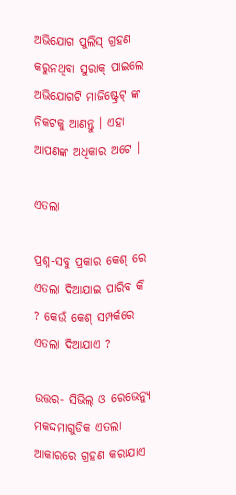ଅଭିଯୋଗ ପୁଲିସ୍ ଗ୍ରହଣ କରୁନଥିବା ସୁରାକ୍ ପାଇଲେ ଅଭିଯୋଗଟି ମାଜିଷ୍ଟ୍ରେଟ୍ ଙ୍କ ନିକଟକୁ ଆଣନ୍ତୁ । ଏହା ଆପଣଙ୍କ ଅଧିକାର ଅଟେ ।

ଏତଲା

ପ୍ରଶ୍ନ-ସବୁ ପ୍ରକାର କେଶ୍ ରେ ଏତଲା ଦିଆଯାଇ ପାରିବ କି ? କେଉଁ କେଶ୍ ସମ୍ପର୍କରେ ଏତଲା ଦିଆଯାଏ ?

ଉତ୍ତର- ସିଭିଲ୍ ଓ ରେଭେନ୍ୟୁ ମକଦ୍ଦମାଗୁଡିକ ଏତଲା ଆକାରରେ ଗ୍ରହଣ କରାଯାଏ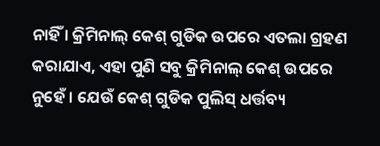ନାହିଁ । କ୍ରିମିନାଲ୍ କେଶ୍ ଗୁଡିକ ଉପରେ ଏତଲା ଗ୍ରହଣ କରାଯାଏ, ଏହା ପୁଣି ସବୁ କ୍ରିମିନାଲ୍ କେଶ୍ ଉପରେ ନୁହେଁ । ଯେଉଁ କେଶ୍ ଗୁଡିକ ପୁଲିସ୍ ଧର୍ତ୍ତବ୍ୟ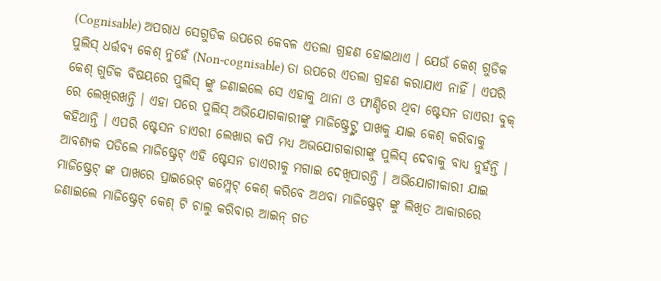(Cognisable) ଅପରାଧ ସେଗୁଡିକ ଉପରେ କେବଳ ଏତଲା ଗ୍ରହଣ ହୋଇଥାଏ । ଯେଉଁ କେଶ୍ ଗୁଡିକ ପୁଲିସ୍ ଧର୍ତ୍ତବ୍ୟ କେଶ୍ ନୁହେଁ (Non-cognisable) ତା ଉପରେ ଏତଲା ଗ୍ରହଣ କରାଯାଏ ନାହିଁ । ଏପରି କେଶ୍ ଗୁଡିକ ବିଷୟରେ ପୁଲିସ୍ ଙ୍କୁ ଜଣାଇଲେ ସେ ଏହାକୁ ଥାନା ଓ ଫାଣ୍ଡିରେ ଥିବା ଷ୍ଟେସନ ଡାଏରୀ ବୁକ୍ ରେ ଲେଖିରଖନ୍ତି । ଏହା ପରେ ପୁଲିସ୍ ଅଭିଯୋଗକାରୀଙ୍କୁ ମାଜିଷ୍ଟ୍ରେଟ୍ଙ୍କ ପାଖକୁ ଯାଇ କେଶ୍ କରିବାକୁ କହିଥାନ୍ତି । ଏପରି ଷ୍ଟେସନ ଡାଏରୀ ଲେଖାର କପି ମଧ୍ୟ ଅଭଯୋଗକାରୀଙ୍କୁ ପୁଲିସ୍ ଦେବାକୁ ବାଧ୍ୟ ନୁହଁନ୍ତି । ଆବଶ୍ୟକ ପଡିଲେ ମାଜିଷ୍ଟ୍ରେଟ୍ ଏହି ଷ୍ଟେସନ ଡାଏରୀକୁ ମଗାଇ ଦେଖିପାରନ୍ତି । ଅଭିଯୋଗୀକାରୀ ଯାଇ ମାଜିଷ୍ଟ୍ରେଟ୍ ଙ୍କ ପାଖରେ ପ୍ରାଇଭେଟ୍ କମ୍ପ୍ଲେଟ୍ କେଶ୍ କରିବେ ଅଥବା ମାଜିଷ୍ଟ୍ରେଟ୍ ଙ୍କୁ ଲିଖିତ ଆକାରରେ ଜଣାଇଲେ ମାଜିଷ୍ଟ୍ରେଟ୍ କେଶ୍ ଟି ଚାଲୁ କରିବାର ଆଇନ୍ ଗତ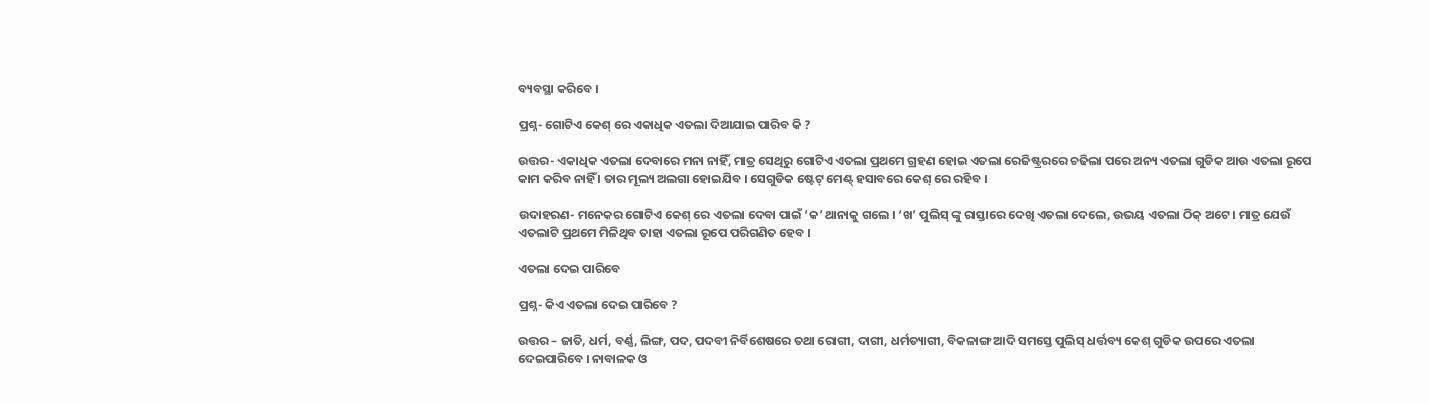ବ୍ୟବସ୍ଥା କରିବେ ।

ପ୍ରଶ୍ନ- ଗୋଟିଏ କେଶ୍ ରେ ଏକାଧିକ ଏତଲା ଦିଆଯାଇ ପାରିବ କି ?

ଉତ୍ତର- ଏକାଧିକ ଏତଲା ଦେବାରେ ମନା ନାହିଁ, ମାତ୍ର ସେଥିରୁ ଗୋଟିଏ ଏତଲା ପ୍ରଥମେ ଗ୍ରହଣ ହୋଇ ଏତଲା ରେଜିଷ୍ଟ୍ରରରେ ଚଢିଲା ପରେ ଅନ୍ୟ ଏତଲା ଗୁଡିକ ଆଉ ଏତଲା ରୂପେ କାମ କରିବ ନାହିଁ । ତାର ମୂଲ୍ୟ ଅଲଗା ହୋଇଯିବ । ସେଗୁଡିକ ଷ୍ଟେଟ୍ ମେଣ୍ଟ୍ ହସାବରେ କେଶ୍ ରେ ରହିବ ।

ଉଦାହରଣ- ମନେକର ଗୋଟିଏ କେଶ୍ ରେ ଏତଲା ଦେବା ପାଇଁ ‘କ’ ଥାନାକୁ ଗଲେ । ‘ଖ’ ପୁଲିସ୍ ଙ୍କୁ ରାସ୍ତାରେ ଦେଖି ଏତଲା ଦେଲେ, ଉଭୟ ଏତଲା ଠିକ୍ ଅଟେ । ମାତ୍ର ଯେଉଁ ଏତଲାଟି ପ୍ରଥମେ ମିଳିଥିବ ତାହା ଏତଲା ରୂପେ ପରିଗଣିତ ହେବ ।

ଏତଲା ଦେଇ ପାରିବେ

ପ୍ରଶ୍ନ- କିଏ ଏତଲା ଦେଇ ପାରିବେ ?

ଉତ୍ତର – ଜାତି, ଧର୍ମ, ବର୍ଣ୍ଣ, ଲିଙ୍ଗ, ପଦ, ପଦବୀ ନିର୍ବିଶେଷରେ ତଥା ରୋଗୀ, ଦାଗୀ, ଧର୍ମତ୍ୟାଗୀ, ବିକଳାଙ୍ଗ ଆଦି ସମସ୍ତେ ପୁଲିସ୍ ଧର୍ତ୍ତବ୍ୟ କେଶ୍ ଗୁଡିକ ଉପରେ ଏତଲା ଦେଇପାରିବେ । ନାବାଳକ ଓ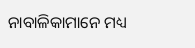ନାବାଳିକାମାନେ ମଧ୍ୟ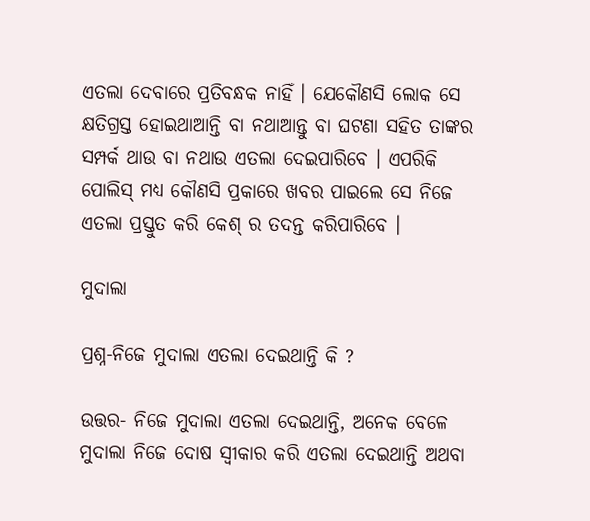ଏତଲା ଦେବାରେ ପ୍ରତିବନ୍ଧକ ନାହିଁ । ଯେକୌଣସି ଲୋକ ସେ କ୍ଷତିଗ୍ରସ୍ତ ହୋଇଥାଆନ୍ତି ବା ନଥାଆନ୍ତୁ ବା ଘଟଣା ସହିତ ତାଙ୍କର ସମ୍ପର୍କ ଥାଉ ବା ନଥାଉ ଏତଲା ଦେଇପାରିବେ । ଏପରିକି ପୋଲିସ୍ ମଧ୍ୟ କୌଣସି ପ୍ରକାରେ ଖବର ପାଇଲେ ସେ ନିଜେ ଏତଲା ପ୍ରସ୍ତୁତ କରି କେଶ୍ ର ତଦନ୍ତ କରିପାରିବେ ।

ମୁଦାଲା

ପ୍ରଶ୍ନ-ନିଜେ ମୁଦାଲା ଏତଲା ଦେଇଥାନ୍ତି କି ?

ଉତ୍ତର- ନିଜେ ମୁଦାଲା ଏତଲା ଦେଇଥାନ୍ତି, ଅନେକ ବେଳେ ମୁଦାଲା ନିଜେ ଦୋଷ ସ୍ଵୀକାର କରି ଏତଲା ଦେଇଥାନ୍ତି ଅଥବା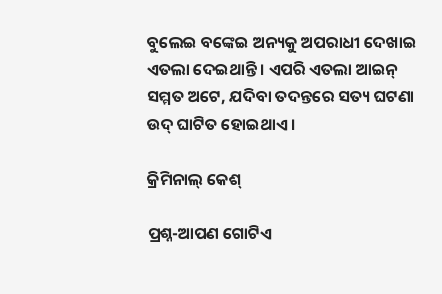ବୁଲେଇ ବଙ୍କେଇ ଅନ୍ୟକୁ ଅପରାଧୀ ଦେଖାଇ ଏତଲା ଦେଇଥାନ୍ତି । ଏପରି ଏତଲା ଆଇନ୍ ସମ୍ମତ ଅଟେ, ଯଦିବା ତଦନ୍ତରେ ସତ୍ୟ ଘଟଣା ଉଦ୍ ଘାଟିତ ହୋଇଥାଏ ।

କ୍ରିମିନାଲ୍ କେଶ୍

ପ୍ରଶ୍ନ-ଆପଣ ଗୋଟିଏ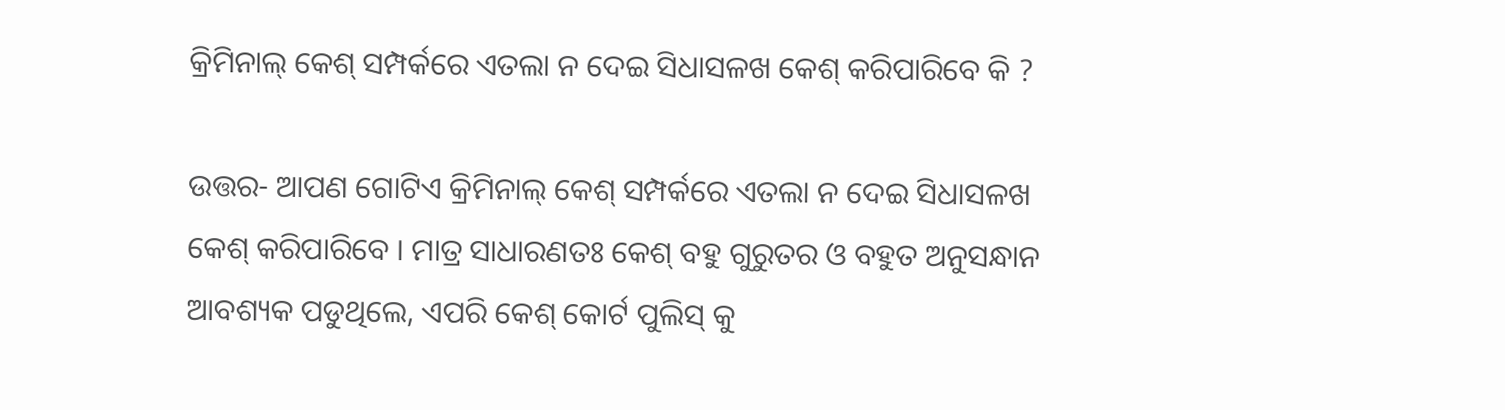କ୍ରିମିନାଲ୍ କେଶ୍ ସମ୍ପର୍କରେ ଏତଲା ନ ଦେଇ ସିଧାସଳଖ କେଶ୍ କରିପାରିବେ କି ?

ଉତ୍ତର- ଆପଣ ଗୋଟିଏ କ୍ରିମିନାଲ୍ କେଶ୍ ସମ୍ପର୍କରେ ଏତଲା ନ ଦେଇ ସିଧାସଳଖ କେଶ୍ କରିପାରିବେ । ମାତ୍ର ସାଧାରଣତଃ କେଶ୍ ବହୁ ଗୁରୁତର ଓ ବହୁତ ଅନୁସନ୍ଧାନ ଆବଶ୍ୟକ ପଡୁଥିଲେ, ଏପରି କେଶ୍ କୋର୍ଟ ପୁଲିସ୍ କୁ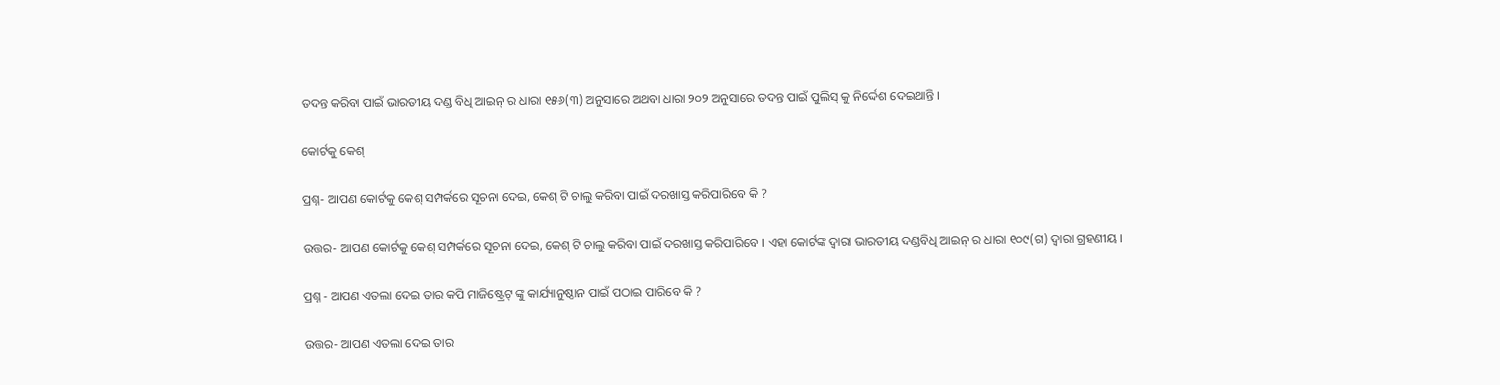ତଦନ୍ତ କରିବା ପାଇଁ ଭାରତୀୟ ଦଣ୍ଡ ବିଧି ଆଇନ୍ ର ଧାରା ୧୫୬(୩) ଅନୁସାରେ ଅଥବା ଧାରା ୨୦୨ ଅନୁସାରେ ତଦନ୍ତ ପାଇଁ ପୁଲିସ୍ କୁ ନିର୍ଦ୍ଦେଶ ଦେଇଥାନ୍ତି ।

କୋର୍ଟକୁ କେଶ୍

ପ୍ରଶ୍ନ- ଆପଣ କୋର୍ଟକୁ କେଶ୍ ସମ୍ପର୍କରେ ସୂଚନା ଦେଇ, କେଶ୍ ଟି ଚାଲୁ କରିବା ପାଇଁ ଦରଖାସ୍ତ କରିପାରିବେ କି ?

ଉତ୍ତର- ଆପଣ କୋର୍ଟକୁ କେଶ୍ ସମ୍ପର୍କରେ ସୂଚନା ଦେଇ, କେଶ୍ ଟି ଚାଲୁ କରିବା ପାଇଁ ଦରଖାସ୍ତ କରିପାରିବେ । ଏହା କୋର୍ଟଙ୍କ ଦ୍ଵାରା ଭାରତୀୟ ଦଣ୍ଡବିଧି ଆଇନ୍ ର ଧାରା ୧୦୯(ଗ) ଦ୍ଵାରା ଗ୍ରହଣୀୟ ।

ପ୍ରଶ୍ନ - ଆପଣ ଏତଲା ଦେଇ ତାର କପି ମାଜିଷ୍ଟ୍ରେଟ୍ ଙ୍କୁ କାର୍ଯ୍ୟାନୁଷ୍ଠାନ ପାଇଁ ପଠାଇ ପାରିବେ କି ?

ଉତ୍ତର- ଆପଣ ଏତଲା ଦେଇ ତାର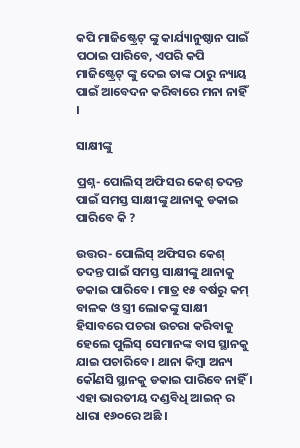କପି ମାଜିଷ୍ଟ୍ରେଟ୍ ଙ୍କୁ କାର୍ଯ୍ୟାନୁଷ୍ଠାନ ପାଇଁ ପଠାଇ ପାରିବେ, ଏପରି କପି ମାଜିଷ୍ଟ୍ରେଟ୍ ଙ୍କୁ ଦେଇ ତାଙ୍କ ଠାରୁ ନ୍ୟାୟ ପାଇଁ ଆବେଦନ କରିବାରେ ମନା ନାହିଁ ।

ସାକ୍ଷୀଙ୍କୁ

ପ୍ରଶ୍ନ- ପୋଲିସ୍ ଅଫିସର କେଶ୍ ତଦନ୍ତ ପାଇଁ ସମସ୍ତ ସାକ୍ଷୀଙ୍କୁ ଥାନାକୁ ଡକାଇ ପାରିବେ କି ?

ଉତ୍ତର- ପୋଲିସ୍ ଅଫିସର କେଶ୍ ତଦନ୍ତ ପାଇଁ ସମସ୍ତ ସାକ୍ଷୀଙ୍କୁ ଥାନାକୁ ଡକାଇ ପାରିବେ । ମାତ୍ର ୧୫ ବର୍ଷରୁ କମ୍ ବାଳକ ଓ ସ୍ତ୍ରୀ ଲୋକଙ୍କୁ ସାକ୍ଷୀ ହିସାବରେ ପଚରା ଉଚରା କରିବାକୁ ହେଲେ ପୁଲିସ୍ ସେମାନଙ୍କ ବାସ ସ୍ଥାନକୁ ଯାଇ ପଚାରିବେ । ଥାନା କିମ୍ବା ଅନ୍ୟ କୌଣସି ସ୍ଥାନକୁ ଡକାଇ ପାରିବେ ନାହିଁ । ଏହା ଭାରତୀୟ ଦଣ୍ଡବିଧି ଆଇନ୍ ର ଧାରା ୧୬୦ରେ ଅଛି ।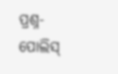ପ୍ରଶ୍ନ- ପୋଲିସ୍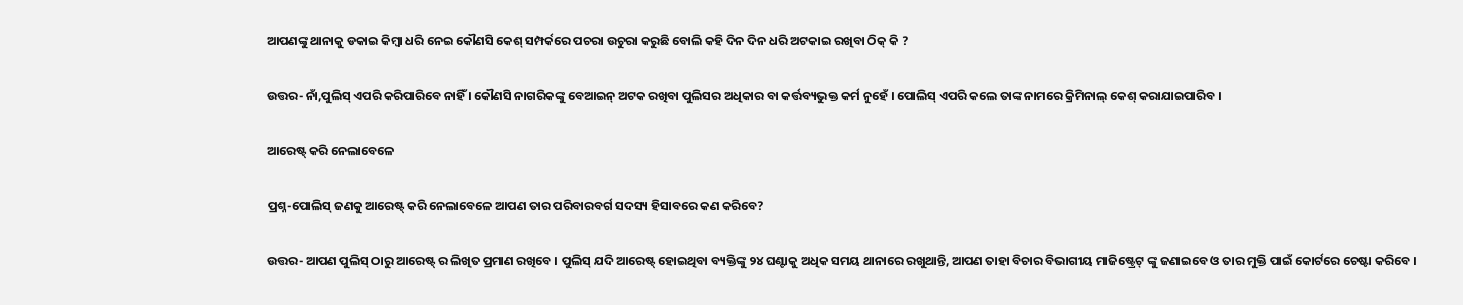ଆପଣଙ୍କୁ ଥାନାକୁ ଡକାଇ କିମ୍ବା ଧରି ନେଇ କୌଣସି କେଶ୍ ସମ୍ପର୍କରେ ପଚରା ଉଚୁରା କରୁଛି ବୋଲି କହି ଦିନ ଦିନ ଧରି ଅଟକାଇ ରଖିବା ଠିକ୍ କି ?

ଉତ୍ତର- ନାଁ,ପୁଲିସ୍ ଏପରି କରିପାରିବେ ନାହିଁ । କୌଣସି ନାଗରିକଙ୍କୁ ବେଆଇନ୍ ଅଟକ ରଖିବା ପୁଲିସର ଅଧିକାର ବା କର୍ତ୍ତବ୍ୟଭୁକ୍ତ କର୍ମ ନୁହେଁ । ପୋଲିସ୍ ଏପରି କଲେ ତାଙ୍କ ନାମରେ କ୍ରିମିନାଲ୍ କେଶ୍ କରାଯାଇପାରିବ ।

ଆରେଷ୍ଟ୍ କରି ନେଲାବେଳେ

ପ୍ରଶ୍ନ-ପୋଲିସ୍ ଜଣକୁ ଆରେଷ୍ଟ୍ କରି ନେଲାବେଳେ ଆପଣ ତାର ପରିବାରବର୍ଗ ସଦସ୍ୟ ହିସାବରେ କଣ କରିବେ?

ଉତ୍ତର- ଆପଣ ପୁଲିସ୍ ଠାରୁ ଆରେଷ୍ଟ୍ ର ଲିଖିତ ପ୍ରମାଣ ରଖିବେ । ପୁଲିସ୍ ଯଦି ଆରେଷ୍ଟ୍ ହୋଇଥିବା ବ୍ୟକ୍ତିଙ୍କୁ ୨୪ ଘଣ୍ଟାକୁ ଅଧିକ ସମୟ ଥାନାରେ ରଖୁଥାନ୍ତି, ଆପଣ ତାହା ବିଚାର ବିଭାଗୀୟ ମାଜିଷ୍ଟ୍ରେଟ୍ ଙ୍କୁ ଜଣାଇବେ ଓ ତାର ମୁକ୍ତି ପାଇଁ କୋର୍ଟରେ ଚେଷ୍ଟା କରିବେ ।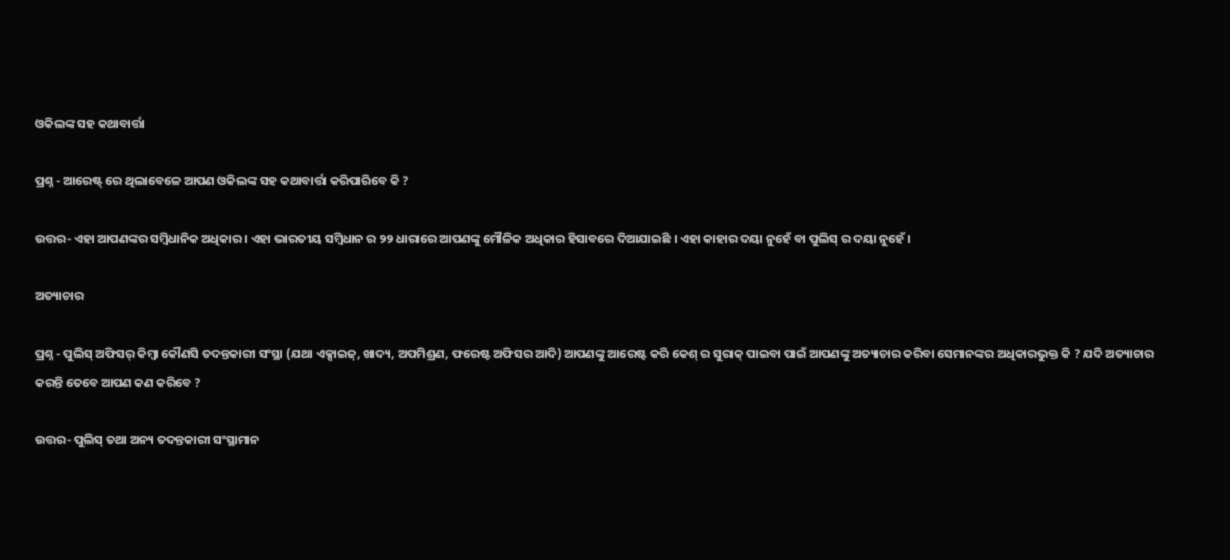ଓକିଲଙ୍କ ସହ କଥାବାର୍ତ୍ତା

ପ୍ରଶ୍ନ - ଆରେଷ୍ଟ୍ ରେ ଥିଲାବେଳେ ଆପଣ ଓକିଲଙ୍କ ସହ କଥାବାର୍ତ୍ତା କରିପାରିବେ କି ?

ଉତ୍ତର- ଏହା ଆପଣଙ୍କର ସମ୍ବିଧାନିକ ଅଧିକାର । ଏହା ଭାରତୀୟ ସମ୍ବିଧାନ ର ୨୨ ଧାରାରେ ଆପଣଙ୍କୁ ମୌଳିକ ଅଧିକାର ହିସାବରେ ଦିଆଯାଇଛି । ଏହା କାହାର ଦୟା ନୁହେଁ ବା ପୁଲିସ୍ ର ଦୟା ନୁହେଁ ।

ଅତ୍ୟାଚାର

ପ୍ରଶ୍ନ - ପୁଲିସ୍ ଅଫିସର୍ କିମ୍ବା କୌଣସି ତଦନ୍ତକାରୀ ସଂସ୍ଥା (ଯଥା ଏକ୍ସାଇଜ୍, ଖାଦ୍ୟ, ଅପମିଶ୍ରଣ, ଫରେଷ୍ଟ ଅଫିସର ଆଦି) ଆପଣଙ୍କୁ ଆରେଷ୍ଟ କରି କେଶ୍ ର ସୁରାକ୍ ପାଇବା ପାଇଁ ଆପଣଙ୍କୁ ଅତ୍ୟାଚାର କରିବା ସେମାନଙ୍କର ଅଧିକାରଭୁକ୍ତ କି ? ଯଦି ଅତ୍ୟାଚାର କରନ୍ତି ତେବେ ଆପଣ କଣ କରିବେ ?

ଉତ୍ତର- ପୁଲିସ୍ ତଥା ଅନ୍ୟ ତଦନ୍ତକାରୀ ସଂସ୍ଥାମାନ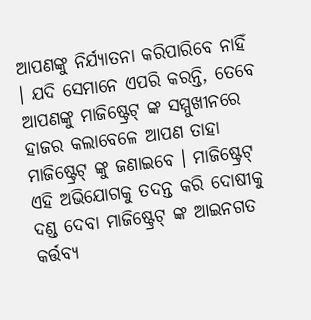ଆପଣଙ୍କୁ ନିର୍ଯ୍ୟାତନା କରିପାରିବେ ନାହିଁ । ଯଦି ସେମାନେ ଏପରି କରନ୍ତି, ତେବେ ଆପଣଙ୍କୁ ମାଜିଷ୍ଟ୍ରେଟ୍ ଙ୍କ ସମ୍ମୁଖୀନରେ ହାଜର କଲାବେଳେ ଆପଣ ତାହା ମାଜିଷ୍ଟ୍ରେଟ୍ ଙ୍କୁ ଜଣାଇବେ । ମାଜିଷ୍ଟ୍ରେଟ୍ ଏହି ଅଭିଯୋଗକୁ ତଦନ୍ତ କରି ଦୋଷୀକୁ ଦଣ୍ଡ ଦେବା ମାଜିଷ୍ଟ୍ରେଟ୍ ଙ୍କ ଆଇନଗତ କର୍ତ୍ତବ୍ୟ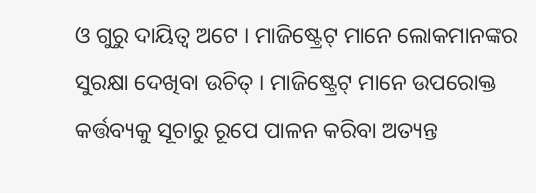ଓ ଗୁରୁ ଦାୟିତ୍ଵ ଅଟେ । ମାଜିଷ୍ଟ୍ରେଟ୍ ମାନେ ଲୋକମାନଙ୍କର ସୁରକ୍ଷା ଦେଖିବା ଉଚିତ୍ । ମାଜିଷ୍ଟ୍ରେଟ୍ ମାନେ ଉପରୋକ୍ତ କର୍ତ୍ତବ୍ୟକୁ ସୂଚାରୁ ରୂପେ ପାଳନ କରିବା ଅତ୍ୟନ୍ତ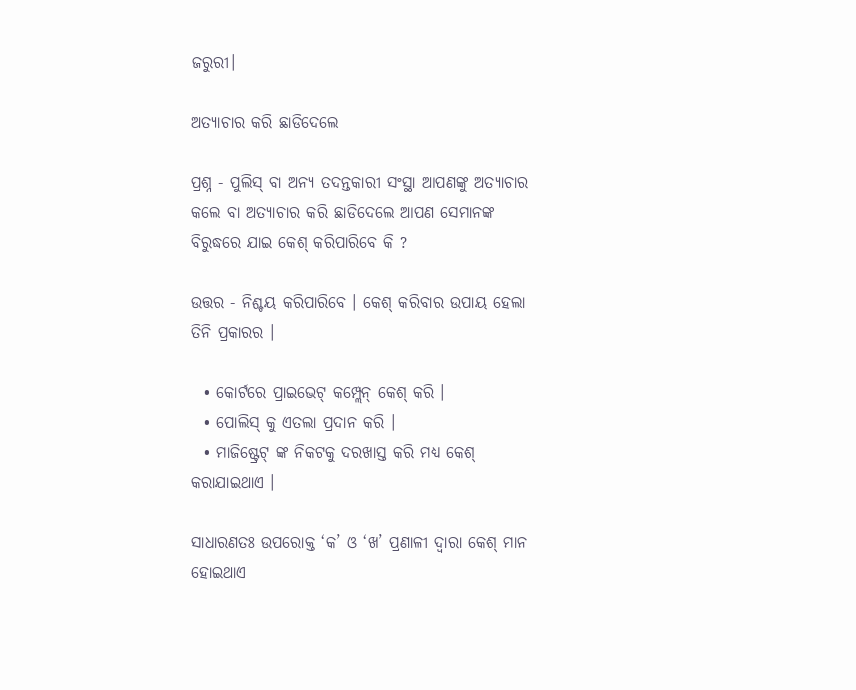ଜରୁରୀ।

ଅତ୍ୟାଚାର କରି ଛାଡିଦେଲେ

ପ୍ରଶ୍ନ - ପୁଲିସ୍ ବା ଅନ୍ୟ ତଦନ୍ତକାରୀ ସଂସ୍ଥା ଆପଣଙ୍କୁ ଅତ୍ୟାଚାର କଲେ ବା ଅତ୍ୟାଚାର କରି ଛାଡିଦେଲେ ଆପଣ ସେମାନଙ୍କ ବିରୁଦ୍ଧରେ ଯାଇ କେଶ୍ କରିପାରିବେ କି ?

ଉତ୍ତର - ନିଶ୍ଚୟ କରିପାରିବେ । କେଶ୍ କରିବାର ଉପାୟ ହେଲା ତିନି ପ୍ରକାରର ।

  • କୋର୍ଟରେ ପ୍ରାଇଭେଟ୍ କମ୍ପ୍ଲେନ୍ କେଶ୍ କରି ।
  • ପୋଲିସ୍ କୁ ଏତଲା ପ୍ରଦାନ କରି ।
  • ମାଜିଷ୍ଟ୍ରେଟ୍ ଙ୍କ ନିକଟକୁ ଦରଖାସ୍ତ କରି ମଧ୍ୟ କେଶ୍ କରାଯାଇଥାଏ ।

ସାଧାରଣତଃ ଉପରୋକ୍ତ ‘କ’ ଓ ‘ଖ’ ପ୍ରଣାଳୀ ଦ୍ଵାରା କେଶ୍ ମାନ ହୋଇଥାଏ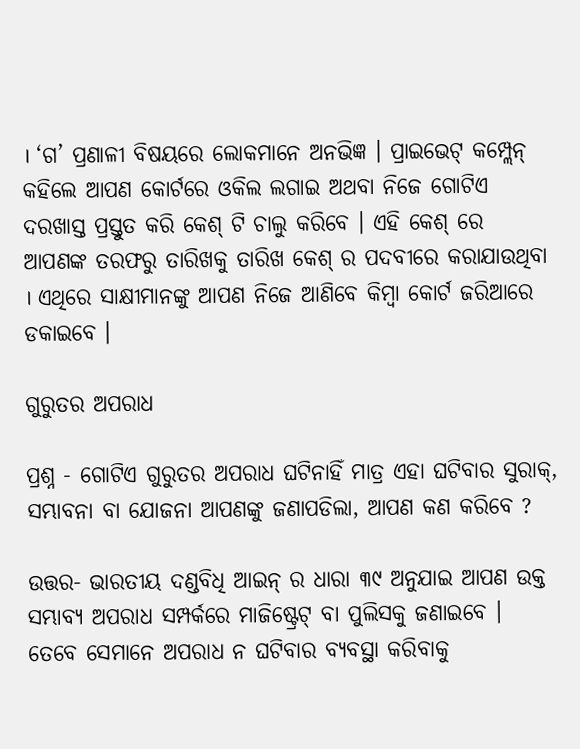। ‘ଗ’ ପ୍ରଣାଳୀ ବିଷୟରେ ଲୋକମାନେ ଅନଭିଜ୍ଞ । ପ୍ରାଇଭେଟ୍ କମ୍ପ୍ଲେନ୍ କହିଲେ ଆପଣ କୋର୍ଟରେ ଓକିଲ ଲଗାଇ ଅଥବା ନିଜେ ଗୋଟିଏ ଦରଖାସ୍ତ ପ୍ରସ୍ତୁତ କରି କେଶ୍ ଟି ଚାଲୁ କରିବେ । ଏହି କେଶ୍ ରେ ଆପଣଙ୍କ ତରଫରୁ ତାରିଖକୁ ତାରିଖ କେଶ୍ ର ପଦବୀରେ କରାଯାଉଥିବା । ଏଥିରେ ସାକ୍ଷୀମାନଙ୍କୁ ଆପଣ ନିଜେ ଆଣିବେ କିମ୍ବା କୋର୍ଟ ଜରିଆରେ ଡକାଇବେ ।

ଗୁରୁତର ଅପରାଧ

ପ୍ରଶ୍ନ - ଗୋଟିଏ ଗୁରୁତର ଅପରାଧ ଘଟିନାହିଁ ମାତ୍ର ଏହା ଘଟିବାର ସୁରାକ୍, ସମ୍ଭାବନା ବା ଯୋଜନା ଆପଣଙ୍କୁ ଜଣାପଡିଲା, ଆପଣ କଣ କରିବେ ?

ଉତ୍ତର- ଭାରତୀୟ ଦଣ୍ଡବିଧି ଆଇନ୍ ର ଧାରା ୩୯ ଅନୁଯାଇ ଆପଣ ଉକ୍ତ ସମ୍ଭାବ୍ୟ ଅପରାଧ ସମ୍ପର୍କରେ ମାଜିଷ୍ଟ୍ରେଟ୍ ବା ପୁଲିସକୁ ଜଣାଇବେ । ତେବେ ସେମାନେ ଅପରାଧ ନ ଘଟିବାର ବ୍ୟବସ୍ଥା କରିବାକୁ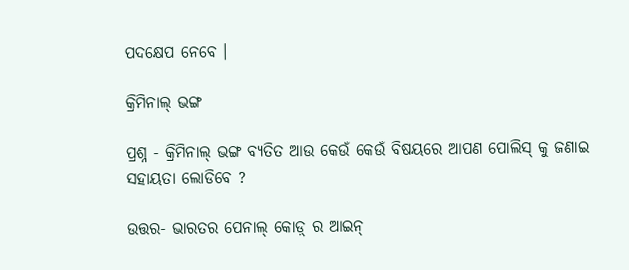ପଦକ୍ଷେପ ନେବେ ।

କ୍ରିମିନାଲ୍ ଭଙ୍ଗ

ପ୍ରଶ୍ନ - କ୍ରିମିନାଲ୍ ଭଙ୍ଗ ବ୍ୟତିତ ଆଉ କେଉଁ କେଉଁ ବିଷୟରେ ଆପଣ ପୋଲିସ୍ କୁ ଜଣାଇ ସହାୟତା ଲୋଡିବେ ?

ଉତ୍ତର- ଭାରତର ପେନାଲ୍ କୋଡ଼୍ ର ଆଇନ୍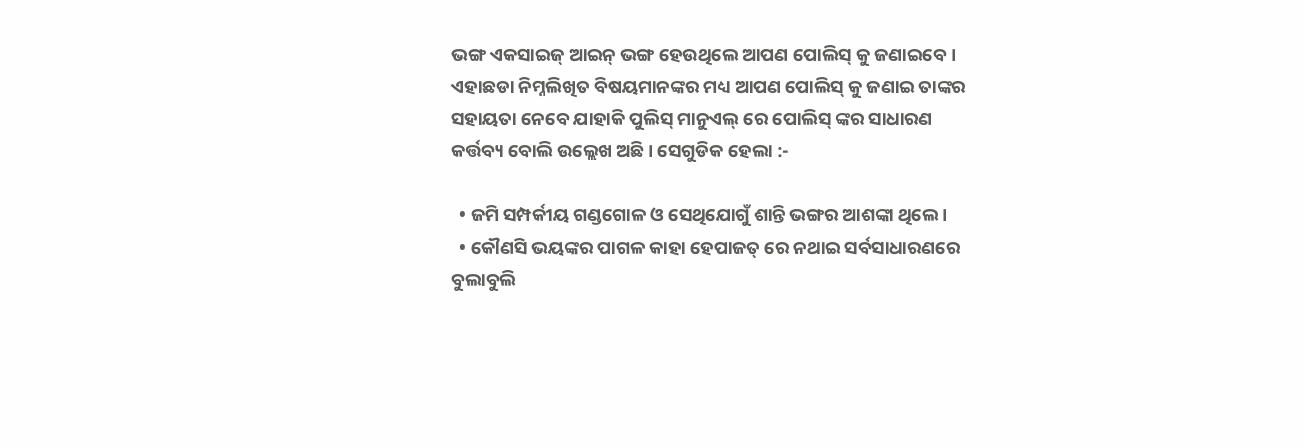ଭଙ୍ଗ ଏକସାଇଜ୍ ଆଇନ୍ ଭଙ୍ଗ ହେଉଥିଲେ ଆପଣ ପୋଲିସ୍ କୁ ଜଣାଇବେ । ଏହାଛଡା ନିମ୍ନଲିଖିତ ବିଷୟମାନଙ୍କର ମଧ୍ୟ ଆପଣ ପୋଲିସ୍ କୁ ଜଣାଇ ତାଙ୍କର ସହାୟତା ନେବେ ଯାହାକି ପୁଲିସ୍ ମାନୁଏଲ୍ ରେ ପୋଲିସ୍ ଙ୍କର ସାଧାରଣ କର୍ତ୍ତବ୍ୟ ବୋଲି ଉଲ୍ଲେଖ ଅଛି । ସେଗୁଡିକ ହେଲା :-

  • ଜମି ସମ୍ପର୍କୀୟ ଗଣ୍ଡଗୋଳ ଓ ସେଥିଯୋଗୁଁ ଶାନ୍ତି ଭଙ୍ଗର ଆଶଙ୍କା ଥିଲେ ।
  • କୌଣସି ଭୟଙ୍କର ପାଗଳ କାହା ହେପାଜତ୍ ରେ ନଥାଇ ସର୍ବସାଧାରଣରେ ବୁଲାବୁଲି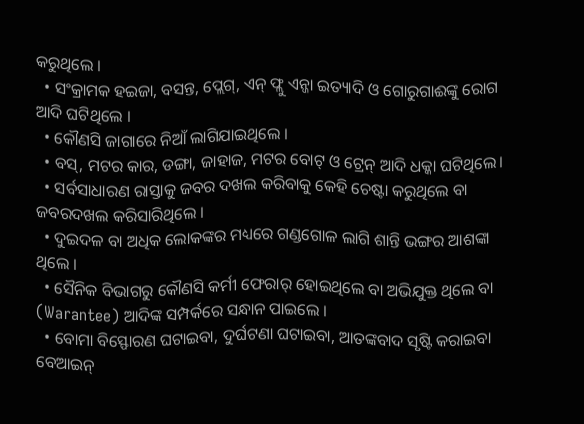କରୁଥିଲେ ।
  • ସଂକ୍ରାମକ ହଇଜା, ବସନ୍ତ, ପ୍ଲେଗ୍, ଏନ୍ ଫ୍ଲୁ ଏନ୍ଜା ଇତ୍ୟାଦି ଓ ଗୋରୁଗାଈଙ୍କୁ ରୋଗ ଆଦି ଘଟିଥିଲେ ।
  • କୌଣସି ଜାଗାରେ ନିଆଁ ଲାଗିଯାଇଥିଲେ ।
  • ବସ୍, ମଟର କାର, ଡଙ୍ଗା, ଜାହାଜ, ମଟର ବୋଟ୍ ଓ ଟ୍ରେନ୍ ଆଦି ଧକ୍କା ଘଟିଥିଲେ।
  • ସର୍ବସାଧାରଣ ରାସ୍ତାକୁ ଜବର ଦଖଲ କରିବାକୁ କେହି ଚେଷ୍ଟା କରୁଥିଲେ ବା ଜବରଦଖଲ କରିସାରିଥିଲେ ।
  • ଦୁଇଦଳ ବା ଅଧିକ ଲୋକଙ୍କର ମଧ୍ୟରେ ଗଣ୍ଡଗୋଳ ଲାଗି ଶାନ୍ତି ଭଙ୍ଗର ଆଶଙ୍କା ଥିଲେ ।
  • ସୈନିକ ବିଭାଗରୁ କୌଣସି କର୍ମୀ ଫେରାର୍ ହୋଇଥିଲେ ବା ଅଭିଯୁକ୍ତ ଥିଲେ ବା (Warantee) ଆଦିଙ୍କ ସମ୍ପର୍କରେ ସନ୍ଧାନ ପାଇଲେ ।
  • ବୋମା ବିସ୍ଫୋରଣ ଘଟାଇବା, ଦୁର୍ଘଟଣା ଘଟାଇବା, ଆତଙ୍କବାଦ ସୃଷ୍ଟି କରାଇବା ବେଆଇନ୍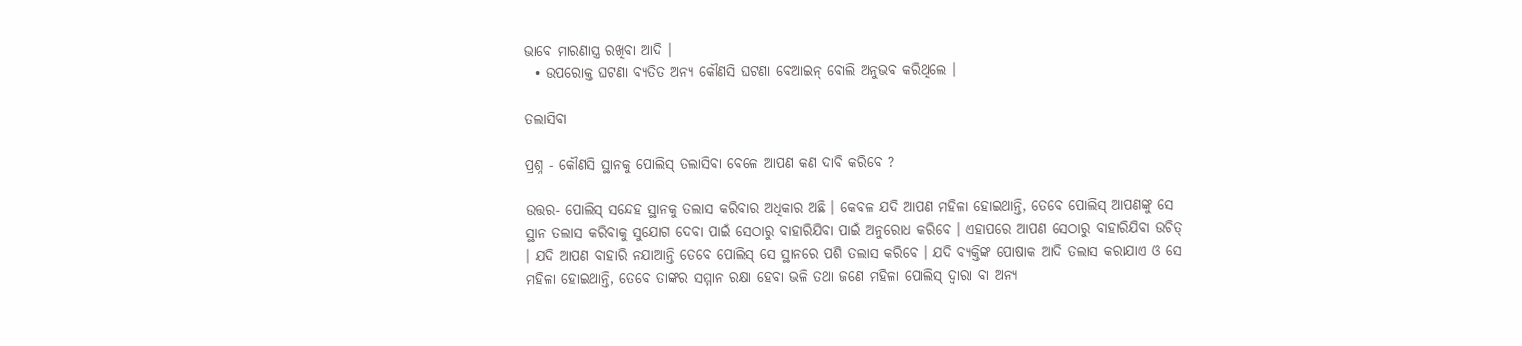ଭାବେ ମାରଣାସ୍ତ୍ର ରଖିବା ଆଦି ।
  • ଉପରୋକ୍ତ ଘଟଣା ବ୍ୟତିତ ଅନ୍ୟ କୌଣସି ଘଟଣା ବେଆଇନ୍ ବୋଲି ଅନୁଭବ କରିଥିଲେ ।

ତଲାସିବା

ପ୍ରଶ୍ନ - କୌଣସି ସ୍ଥାନକୁ ପୋଲିସ୍ ତଲାସିବା ବେଳେ ଆପଣ କଣ ଦାବି କରିବେ ?

ଉତ୍ତର- ପୋଲିସ୍ ସନ୍ଦେହ ସ୍ଥାନକୁ ତଲାସ କରିବାର ଅଧିକାର ଅଛି । କେବଳ ଯଦି ଆପଣ ମହିଳା ହୋଇଥାନ୍ତି, ତେବେ ପୋଲିସ୍ ଆପଣଙ୍କୁ ସେ ସ୍ଥାନ ତଲାସ କରିବାକୁ ସୁଯୋଗ ଦେବା ପାଇଁ ସେଠାରୁ ବାହାରିଯିବା ପାଇଁ ଅନୁରୋଧ କରିବେ । ଏହାପରେ ଆପଣ ସେଠାରୁ ବାହାରିଯିବା ଉଚିତ୍ । ଯଦି ଆପଣ ବାହାରି ନଯାଆନ୍ତି ତେବେ ପୋଲିସ୍ ସେ ସ୍ଥାନରେ ପଶି ତଲାସ କରିବେ । ଯଦି ବ୍ୟକ୍ତିଙ୍କ ପୋଷାକ ଆଦି ତଲାସ କରାଯାଏ ଓ ସେ ମହିଳା ହୋଇଥାନ୍ତି, ତେବେ ତାଙ୍କର ସମ୍ମାନ ରକ୍ଷା ହେବା ଭଳି ତଥା ଜଣେ ମହିଳା ପୋଲିସ୍ ଦ୍ଵାରା ବା ଅନ୍ୟ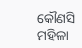କୌଣସି ମହିଳା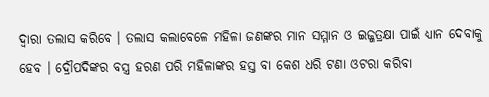ଦ୍ଵାରା ତଲାସ କରିବେ । ତଲାସ କଲାବେଳେ ମହିଳା ଜଣଙ୍କର ମାନ ସମ୍ମାନ ଓ ଇଜ୍ଜତ୍ରକ୍ଷା ପାଇଁ ଧ୍ୟାନ ଦେବାକୁ ହେବ । ଦ୍ରୌପଦିଙ୍କର ବସ୍ତ୍ର ହରଣ ପରି ମହିଳାଙ୍କର ହସ୍ତ ବା କେଶ ଧରି ଟଣା ଓଟରା କରିବା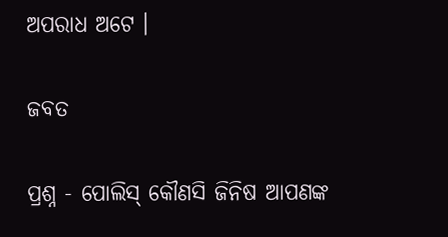ଅପରାଧ ଅଟେ ।

ଜବତ

ପ୍ରଶ୍ନ - ପୋଲିସ୍ କୌଣସି ଜିନିଷ ଆପଣଙ୍କ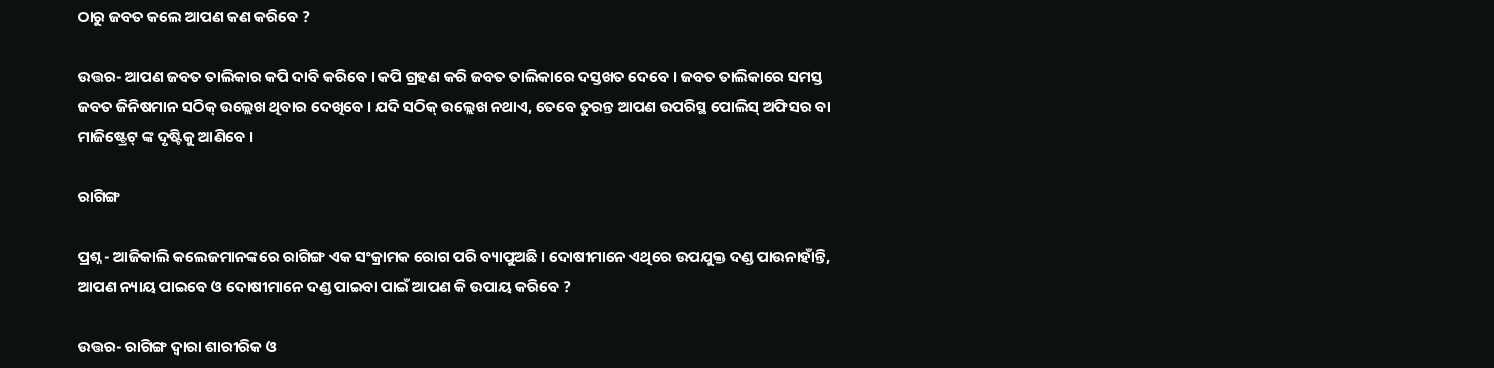ଠାରୁ ଜବତ କଲେ ଆପଣ କଣ କରିବେ ?

ଉତ୍ତର- ଆପଣ ଜବତ ତାଲିକାର କପି ଦାବି କରିବେ । କପି ଗ୍ରହଣ କରି ଜବତ ତାଲିକାରେ ଦସ୍ତଖତ ଦେବେ । ଜବତ ତାଲିକାରେ ସମସ୍ତ ଜବତ ଜିନିଷମାନ ସଠିକ୍ ଉଲ୍ଲେଖ ଥିବାର ଦେଖିବେ । ଯଦି ସଠିକ୍ ଉଲ୍ଲେଖ ନଥାଏ, ତେବେ ତୁରନ୍ତ ଆପଣ ଉପରିସ୍ଥ ପୋଲିସ୍ ଅଫିସର ବା ମାଜିଷ୍ଟ୍ରେଟ୍ ଙ୍କ ଦୃଷ୍ଟିକୁ ଆଣିବେ ।

ରାଗିଙ୍ଗ

ପ୍ରଶ୍ନ - ଆଜିକାଲି କଲେଜମାନଙ୍କରେ ରାଗିଙ୍ଗ ଏକ ସଂକ୍ରାମକ ରୋଗ ପରି ବ୍ୟାପୁଅଛି । ଦୋଷୀମାନେ ଏଥିରେ ଉପଯୁକ୍ତ ଦଣ୍ଡ ପାଉନାହାଁନ୍ତି, ଆପଣ ନ୍ୟାୟ ପାଇବେ ଓ ଦୋଷୀମାନେ ଦଣ୍ଡ ପାଇବା ପାଇଁ ଆପଣ କି ଉପାୟ କରିବେ ?

ଉତ୍ତର- ରାଗିଙ୍ଗ ଦ୍ଵାରା ଶାରୀରିକ ଓ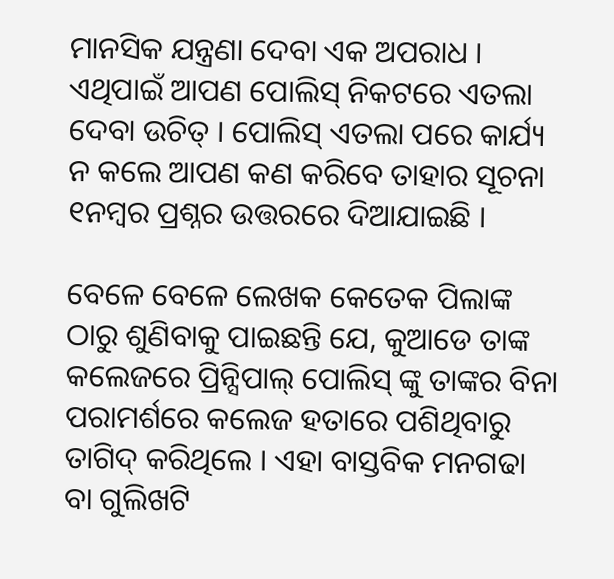ମାନସିକ ଯନ୍ତ୍ରଣା ଦେବା ଏକ ଅପରାଧ । ଏଥିପାଇଁ ଆପଣ ପୋଲିସ୍ ନିକଟରେ ଏତଲା ଦେବା ଉଚିତ୍ । ପୋଲିସ୍ ଏତଲା ପରେ କାର୍ଯ୍ୟ ନ କଲେ ଆପଣ କଣ କରିବେ ତାହାର ସୂଚନା ୧ନମ୍ବର ପ୍ରଶ୍ନର ଉତ୍ତରରେ ଦିଆଯାଇଛି ।

ବେଳେ ବେଳେ ଲେଖକ କେତେକ ପିଲାଙ୍କ ଠାରୁ ଶୁଣିବାକୁ ପାଇଛନ୍ତି ଯେ, କୁଆଡେ ତାଙ୍କ କଲେଜରେ ପ୍ରିନ୍ସିପାଲ୍ ପୋଲିସ୍ ଙ୍କୁ ତାଙ୍କର ବିନା ପରାମର୍ଶରେ କଲେଜ ହତାରେ ପଶିଥିବାରୁ ତାଗିଦ୍ କରିଥିଲେ । ଏହା ବାସ୍ତବିକ ମନଗଢା ବା ଗୁଲିଖଟି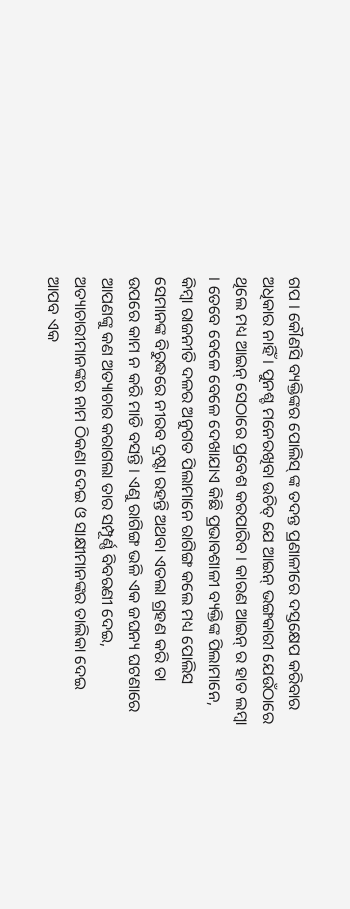ଗପ । କୌଣସି ବ୍ୟକ୍ତିଙ୍କର ପୋଲିସ୍ ଙ୍କ ତଦନ୍ତ ପ୍ରଣାଳୀରେ ଦସ୍ତକ୍ଷେପ କରିବାର ଅଧିକାର ନାହିଁ । ପୁନଶ୍ଚ ମନେରଖିବା ଉଚିତ୍ ଯେ ଆଇନ୍ ଭଙ୍ଗକାରୀ ଯେଉଁଠାରେ ଥିଲେ ମଧ୍ୟ ଆଇନ୍ ସେଠାରେ ପ୍ରବେଶ କରପାରିବ । କାରଣ ଆଇନ୍ ର ହାତ ଲମ୍ବା । ତେବେ ବେଳେ ବେଳେ ଦେଖାଯାଏ କିଛି ପ୍ରଭାବଶାଳୀ ବ୍ୟକ୍ତିଙ୍କ ପିଲାମାନେ, କିମ୍ବା ରାଜନୀତି ଦଳର ଅନୁଗତ ପିଲାମାନେ ରାଗିଙ୍ଗ କଲେ ମଧ୍ୟ ପୋଲିସ ସେମାନଙ୍କ ବିରୁଦ୍ଧରେ ନୀରବ ଦ୍ରଷ୍ଟା ରହନ୍ତି ଅଥବା ଏତଲା ଗ୍ରହଣ କରି ତା ଉପରେ କାମ ନ କରି ମାଡି ବସନ୍ତି । ଏଣୁ ରାଗିଙ୍ଗ ଭଳି ଏକ ଜଘନ୍ୟ ଘଟଣାରେ ଆପଣଙ୍କୁ କଣ ଅତ୍ୟାଚାର କରାଗଲା ତାର ସମ୍ପୂର୍ଣ୍ଣ ବିବରଣୀ ଦେଇ, ଅତ୍ୟାଚାରୀମାନଙ୍କର ନାମ ଠିକଣା ଦେଇ ଓ ସାକ୍ଷୀମାନଙ୍କର ତାଲିକା ଦେଇ ଆପବ ଏକ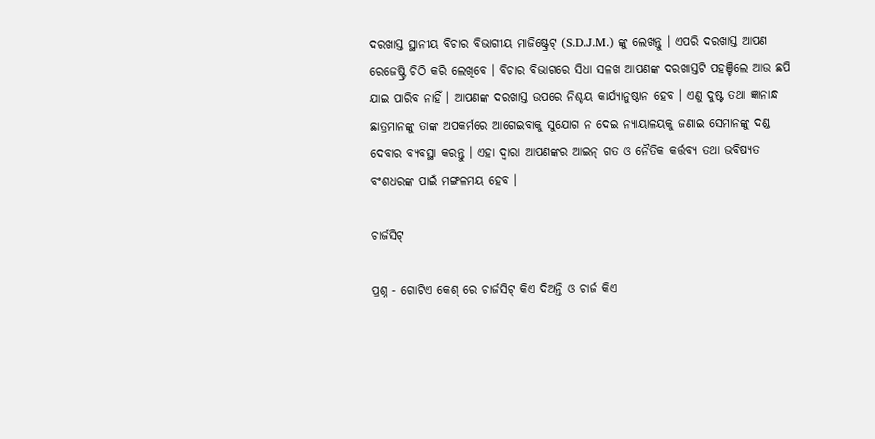ଦରଖାସ୍ତ ସ୍ଥାନୀୟ ବିଚାର ବିଭାଗୀୟ ମାଜିଷ୍ଟ୍ରେଟ୍ (S.D.J.M.) ଙ୍କୁ ଲେଖନ୍ତୁ । ଏପରି ଦରଖାସ୍ତ ଆପଣ ରେଜେଷ୍ଟ୍ରି ଚିଠି କରି ଲେଖିବେ । ବିଚାର ବିଭାଗରେ ସିଧା ସଳଖ ଆପଣଙ୍କ ଦରଖାସ୍ତଟି ପହଞ୍ଚିଲେ ଆଉ ଛପି ଯାଇ ପାରିବ ନାହିଁ । ଆପଣଙ୍କ ଦରଖାସ୍ତ ଉପରେ ନିଶ୍ଚୟ କାର୍ଯ୍ୟାନୁଷ୍ଠାନ ହେବ । ଏଣୁ ଦୁଷ୍ଟ ତଥା ଜ୍ଞାନାନ୍ଧ ଛାତ୍ରମାନଙ୍କୁ ତାଙ୍କ ଅପକର୍ମରେ ଆଗେଇବାକୁ ସୁଯୋଗ ନ ଦେଇ ନ୍ୟାୟାଳୟକୁ ଜଣାଇ ସେମାନଙ୍କୁ ଦଣ୍ଡ ଦେବାର ବ୍ୟବସ୍ଥା କରନ୍ତୁ । ଏହା ଦ୍ଵାରା ଆପଣଙ୍କର ଆଇନ୍ ଗତ ଓ ନୈତିକ କର୍ତ୍ତବ୍ୟ ତଥା ଭବିଷ୍ୟତ ବଂଶଧରଙ୍କ ପାଇଁ ମଙ୍ଗଳମୟ ହେବ ।

ଚାର୍ଜସିଟ୍

ପ୍ରଶ୍ନ - ଗୋଟିଏ କେଶ୍ ରେ ଚାର୍ଜସିଟ୍ କିଏ ଦିଅନ୍ତି ଓ ଚାର୍ଜ କିଏ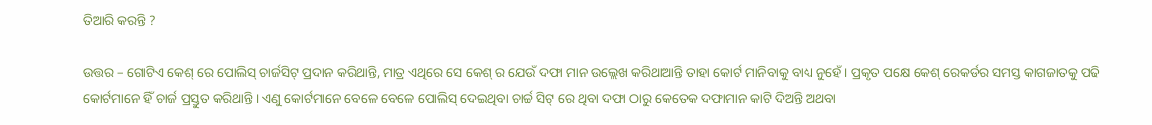ତିଆରି କରନ୍ତି ?

ଉତ୍ତର – ଗୋଟିଏ କେଶ୍ ରେ ପୋଲିସ୍ ଚାର୍ଜସିଟ୍ ପ୍ରଦାନ କରିଥାନ୍ତି, ମାତ୍ର ଏଥିରେ ସେ କେଶ୍ ର ଯେଉଁ ଦଫା ମାନ ଉଲ୍ଲେଖ କରିଥାଆନ୍ତି ତାହା କୋର୍ଟ ମାନିବାକୁ ବାଧ୍ୟ ନୁହେଁ । ପ୍ରକୃତ ପକ୍ଷେ କେଶ୍ ରେକର୍ଡର ସମସ୍ତ କାଗଜାତକୁ ପଢି କୋର୍ଟମାନେ ହିଁ ଚାର୍ଜ ପ୍ରସ୍ତୁତ କରିଥାନ୍ତି । ଏଣୁ କୋର୍ଟମାନେ ବେଳେ ବେଳେ ପୋଲିସ୍ ଦେଇଥିବା ଚାର୍ଚ୍ଚ ସିଟ୍ ରେ ଥିବା ଦଫା ଠାରୁ କେତେକ ଦଫାମାନ କାଟି ଦିଅନ୍ତି ଅଥବା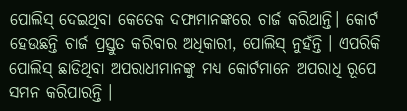ପୋଲିସ୍ ଦେଇଥିବା କେତେକ ଦଫାମାନଙ୍କରେ ଚାର୍ଜ କରିଥାନ୍ତି। କୋର୍ଟ ହେଉଛନ୍ତି ଚାର୍ଜ ପ୍ରସ୍ତୁତ କରିବାର ଅଧିକାରୀ, ପୋଲିସ୍ ନୁହଁନ୍ତି । ଏପରିକି ପୋଲିସ୍ ଛାଡିଥିବା ଅପରାଧୀମାନଙ୍କୁ ମଧ୍ୟ କୋର୍ଟମାନେ ଅପରାଧି ରୂପେ ସମନ କରିପାରନ୍ତି ।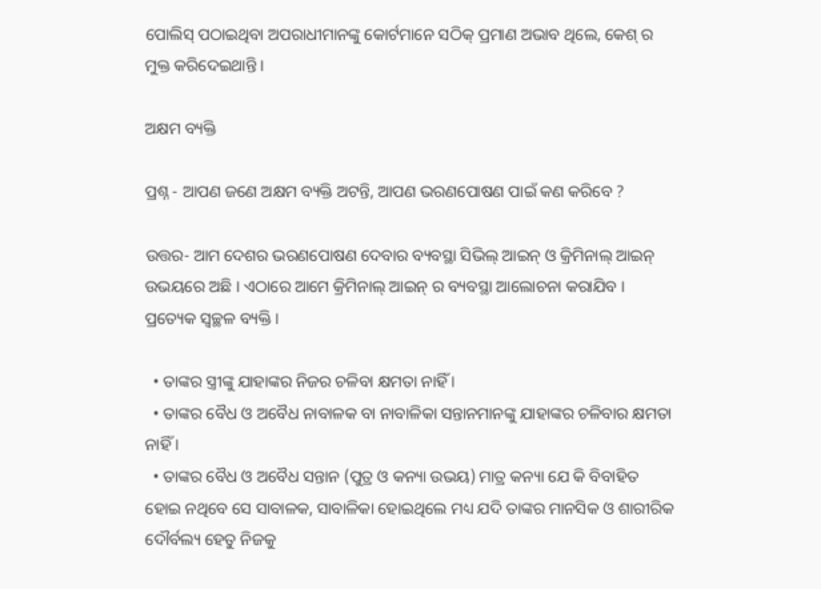ପୋଲିସ୍ ପଠାଇଥିବା ଅପରାଧୀମାନଙ୍କୁ କୋର୍ଟମାନେ ସଠିକ୍ ପ୍ରମାଣ ଅଭାବ ଥିଲେ, କେଶ୍ ର ମୁକ୍ତ କରିଦେଇଥାନ୍ତି ।

ଅକ୍ଷମ ବ୍ୟକ୍ତି

ପ୍ରଶ୍ନ - ଆପଣ ଜଣେ ଅକ୍ଷମ ବ୍ୟକ୍ତି ଅଟନ୍ତି, ଆପଣ ଭରଣପୋଷଣ ପାଇଁ କଣ କରିବେ ?

ଉତ୍ତର- ଆମ ଦେଶର ଭରଣପୋଷଣ ଦେବାର ବ୍ୟବସ୍ଥା ସିଭିଲ୍ ଆଇନ୍ ଓ କ୍ରିମିନାଲ୍ ଆଇନ୍ ଉଭୟରେ ଅଛି । ଏଠାରେ ଆମେ କ୍ରିମିନାଲ୍ ଆଇନ୍ ର ବ୍ୟବସ୍ଥା ଆଲୋଚନା କରାଯିବ । ପ୍ରତ୍ୟେକ ସ୍ଵଚ୍ଛଳ ବ୍ୟକ୍ତି ।

  • ତାଙ୍କର ସ୍ତ୍ରୀଙ୍କୁ ଯାହାଙ୍କର ନିଜର ଚଳିବା କ୍ଷମତା ନାହିଁ ।
  • ତାଙ୍କର ବୈଧ ଓ ଅବୈଧ ନାବାଳକ ବା ନାବାଳିକା ସନ୍ତାନମାନଙ୍କୁ ଯାହାଙ୍କର ଚଳିବାର କ୍ଷମତା ନାହିଁ ।
  • ତାଙ୍କର ବୈଧ ଓ ଅବୈଧ ସନ୍ତାନ (ପୁତ୍ର ଓ କନ୍ୟା ଉଭୟ) ମାତ୍ର କନ୍ୟା ଯେ କି ବିବାହିତ ହୋଇ ନଥିବେ ସେ ସାବାଳକ, ସାବାଳିକା ହୋଇଥିଲେ ମଧ୍ୟ ଯଦି ତାଙ୍କର ମାନସିକ ଓ ଶାରୀରିକ ଦୌର୍ବଲ୍ୟ ହେତୁ ନିଜକୁ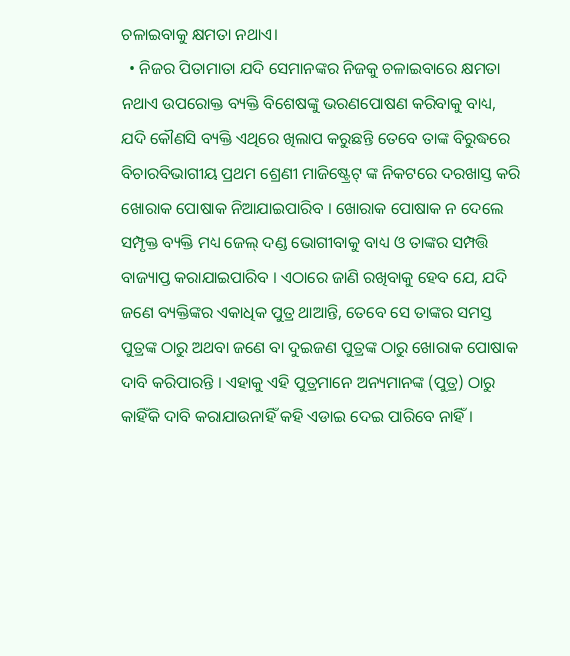ଚଳାଇବାକୁ କ୍ଷମତା ନଥାଏ।
  • ନିଜର ପିତାମାତା ଯଦି ସେମାନଙ୍କର ନିଜକୁ ଚଳାଇବାରେ କ୍ଷମତା ନଥାଏ ଉପରୋକ୍ତ ବ୍ୟକ୍ତି ବିଶେଷଙ୍କୁ ଭରଣପୋଷଣ କରିବାକୁ ବାଧ୍ୟ, ଯଦି କୌଣସି ବ୍ୟକ୍ତି ଏଥିରେ ଖିଲାପ କରୁଛନ୍ତି ତେବେ ତାଙ୍କ ବିରୁଦ୍ଧରେ ବିଚାରବିଭାଗୀୟ ପ୍ରଥମ ଶ୍ରେଣୀ ମାଜିଷ୍ଟ୍ରେଟ୍ ଙ୍କ ନିକଟରେ ଦରଖାସ୍ତ କରି ଖୋରାକ ପୋଷାକ ନିଆଯାଇପାରିବ । ଖୋରାକ ପୋଷାକ ନ ଦେଲେ ସମ୍ପୃକ୍ତ ବ୍ୟକ୍ତି ମଧ୍ୟ ଜେଲ୍ ଦଣ୍ଡ ଭୋଗୀବାକୁ ବାଧ୍ୟ ଓ ତାଙ୍କର ସମ୍ପତ୍ତି ବାଜ୍ୟାପ୍ତ କରାଯାଇପାରିବ । ଏଠାରେ ଜାଣି ରଖିବାକୁ ହେବ ଯେ, ଯଦି ଜଣେ ବ୍ୟକ୍ତିଙ୍କର ଏକାଧିକ ପୁତ୍ର ଥାଆନ୍ତି, ତେବେ ସେ ତାଙ୍କର ସମସ୍ତ ପୁତ୍ରଙ୍କ ଠାରୁ ଅଥବା ଜଣେ ବା ଦୁଇଜଣ ପୁତ୍ରଙ୍କ ଠାରୁ ଖୋରାକ ପୋଷାକ ଦାବି କରିପାରନ୍ତି । ଏହାକୁ ଏହି ପୁତ୍ରମାନେ ଅନ୍ୟମାନଙ୍କ (ପୁତ୍ର) ଠାରୁ କାହିଁକି ଦାବି କରାଯାଉନାହିଁ କହି ଏଡାଇ ଦେଇ ପାରିବେ ନାହିଁ ।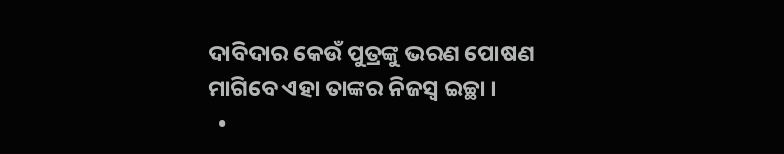ଦାବିଦାର କେଉଁ ପୁତ୍ରଙ୍କୁ ଭରଣ ପୋଷଣ ମାଗିବେ ଏହା ତାଙ୍କର ନିଜସ୍ୱ ଇଚ୍ଛା ।
  •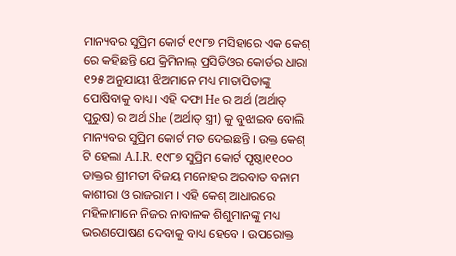ମାନ୍ୟବର ସୁପ୍ରିମ କୋର୍ଟ ୧୯୮୭ ମସିହାରେ ଏକ କେଶ୍ ରେ କହିଛନ୍ତି ଯେ କ୍ରିମିନାଲ୍ ପ୍ରସିଡିଓର କୋର୍ଡର ଧାରା ୧୨୫ ଅନୁଯାୟୀ ଝିଅମାନେ ମଧ୍ୟ ମାତାପିତାଙ୍କୁ ପୋଷିବାକୁ ବାଧ୍ୟ। ଏହି ଦଫା He ର ଅର୍ଥ (ଅର୍ଥାତ୍ ପୁରୁଷ) ର ଅର୍ଥ She (ଅର୍ଥାତ୍ ସ୍ତ୍ରୀ) କୁ ବୁଝାଇବ ବୋଲି ମାନ୍ୟବର ସୁପ୍ରିମ କୋର୍ଟ ମତ ଦେଇଛନ୍ତି । ଉକ୍ତ କେଶ୍ ଟି ହେଲା A.I.R. ୧୯୮୭ ସୁପ୍ରିମ କୋର୍ଟ ପୃଷ୍ଠା୧୧୦୦ ଡାକ୍ତର ଶ୍ରୀମତୀ ବିଜୟ ମନୋହର ଅରବାତ ବନାମ କାଶୀରା ଓ ରାଜରାମ । ଏହି କେଶ୍ ଆଧାରରେ ମହିଳାମାନେ ନିଜର ନାବାଳକ ଶିଶୁମାନଙ୍କୁ ମଧ୍ୟ ଭରଣପୋଷଣ ଦେବାକୁ ବାଧ୍ୟ ହେବେ । ଉପରୋକ୍ତ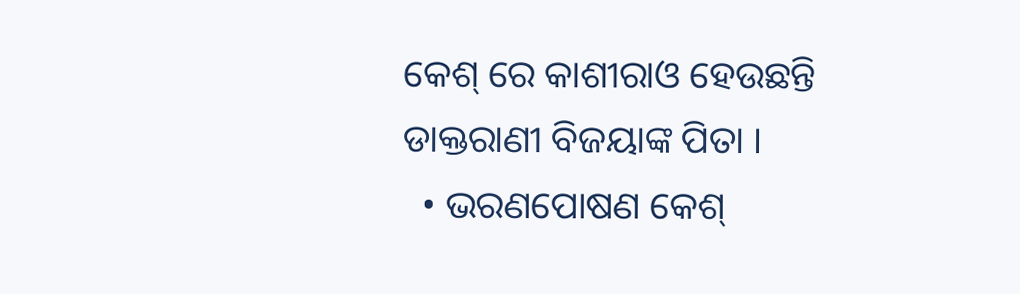କେଶ୍ ରେ କାଶୀରାଓ ହେଉଛନ୍ତି ଡାକ୍ତରାଣୀ ବିଜୟାଙ୍କ ପିତା ।
  • ଭରଣପୋଷଣ କେଶ୍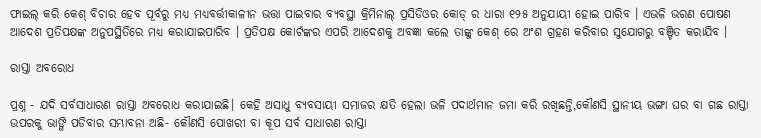ଫାଇଲ୍ କରି କେଶ୍ ବିଚାର ହେବ ପୂର୍ବରୁ ମଧ୍ୟ ମଧ୍ୟବର୍ତ୍ତୀକାଳୀନ ଭତ୍ତା ପାଇବାର ବ୍ୟବସ୍ଥା କ୍ରିମିନାଲ୍ ପ୍ରସିଡିଓର କୋଡ୍ ର ଧାରା ୧୨୫ ଅନୁଯାୟୀ ହୋଇ ପାରିବ । ଏଭଳି ଭରଣ ପୋଷଣ ଆଦେଶ ପ୍ରତିପକ୍ଷଙ୍କ ଅନୁପସ୍ଥିତିରେ ମଧ୍ୟ କରାଯାଇପାରିବ । ପ୍ରତିପକ୍ଷ କୋର୍ଟଙ୍କର ଏପରି ଆଦେଶକୁ ଅବଜ୍ଞା କଲେ ତାଙ୍କୁ କେଶ୍ ରେ ଅଂଶ ଗ୍ରହଣ କରିବାର ସୁଯୋଗରୁ ବଞ୍ଚିତ କରାଯିବ ।

ରାସ୍ତା ଅବରୋଧ

ପ୍ରଶ୍ନ - ଯଦି ସର୍ବସାଧାରଣ ରାସ୍ତା ଅବରୋଧ କରାଯାଇଛି। କେହି ଅସାଧୁ ବ୍ୟବସାୟୀ ସମାଜର କ୍ଷତି ହେଲା ଭଳି ପଦାର୍ଥମାନ ଜମା କରି ରଖିଛନ୍ତି,କୌଣସି ସ୍ଥାନୀୟ ଭଙ୍ଗା ଘର ବା ଗଛ ରାସ୍ତା ଉପରକୁ ଭାଙ୍ଗି ପଡିବାର ସମ୍ଭାବନା ଅଛି- କୌଣସି ପୋଖରୀ ବା କୂପ ସର୍ବ ସାଧାରଣ ରାସ୍ତା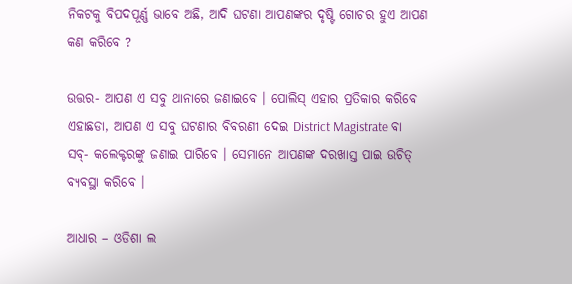ନିକଟକୁ ବିପଦପୂର୍ଣ୍ଣ ଭାବେ ଅଛି, ଆଦି ଘଟଣା ଆପଣଙ୍କର ଦୃଷ୍ଟି ଗୋଚର ହୁଏ ଆପଣ କଣ କରିବେ ?

ଉତ୍ତର- ଆପଣ ଏ ସବୁ ଥାନାରେ ଜଣାଇବେ । ପୋଲିସ୍ ଏହାର ପ୍ରତିକାର କରିବେ ଏହାଛଡା, ଆପଣ ଏ ସବୁ ଘଟଣାର ବିବରଣୀ ଦେଇ District Magistrate ବା ସବ୍- କଲେକ୍ଟରଙ୍କୁ ଜଣାଇ ପାରିବେ । ସେମାନେ ଆପଣଙ୍କ ଦରଖାସ୍ତ ପାଇ ଉଚିତ୍ ବ୍ୟବସ୍ଥା କରିବେ ।

ଆଧାର – ଓଡିଶା ଲ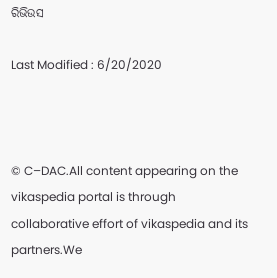ରିଭିଉସ

Last Modified : 6/20/2020



© C–DAC.All content appearing on the vikaspedia portal is through collaborative effort of vikaspedia and its partners.We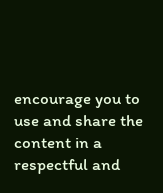encourage you to use and share the content in a respectful and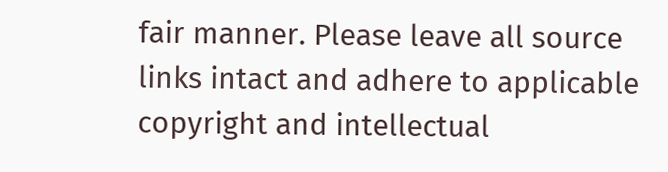fair manner. Please leave all source links intact and adhere to applicable copyright and intellectual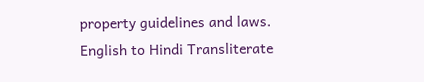property guidelines and laws.
English to Hindi Transliterate